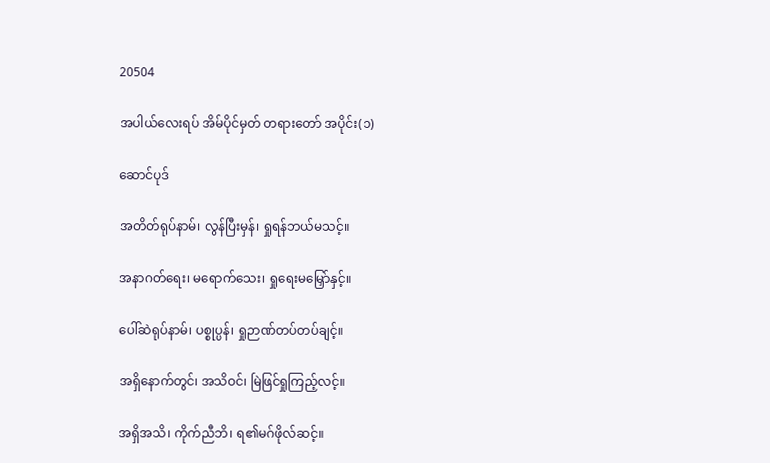20504

အပါယ်လေးရပ် အိမ်ပိုင်မှတ် တရားတော် အပိုင်း(၁)

ဆောင်ပုဒ်

အတိတ်ရုပ်နာမ်၊ လွန်ပြီးမှန်၊ ရှုရန်ဘယ်မသင့်။

အနာဂတ်ရေး၊ မရောက်သေး၊ ရှုရေးမမြှော်နှင့်။

ပေါ်ဆဲရုပ်နာမ်၊ ပစ္စုပ္ပန်၊ ရှုဉာဏ်တပ်တပ်ချင့်။

အရှိနောက်တွင်၊ အသိဝင်၊ မြဲဖြင်ရှုကြည့်လင့်။

အရှိအသိ၊ ကိုက်ညီဘိ၊ ရ၏မဂ်ဖိုလ်ဆင့်။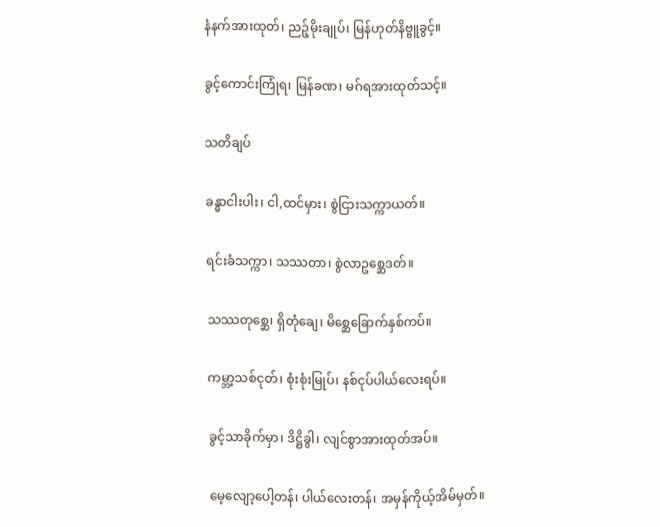နံနက်အားထုတ်၊ ညဉ့်မိုးချုပ်၊ မြန်ဟုတ်နိဗ္ဗူခွင့်။

ခွင့်ကောင်းကြုံရ၊ မြန်ခဏ၊ မဂ်ရအားထုတ်သင့်။

သတိချပ်

ခန္ဓာငါးပါး၊ ငါ,ထင်မှား၊ စွဲငြားသက္ကာယတ်။

ရင်းခံသက္ကာ၊ သဿတာ၊ စွဲလာဥစ္ဆေဒတ်။

သဿတုစ္ဆေ၊ ရှိတုံချေ၊ မိစ္ဆေခြောက်နှစ်ကပ်။

ကမ္ဘာ့သစ်ငုတ်၊ စုံးစုံးမြုပ်၊ နစ်ငုပ်ပါယ်လေးရပ်။

ခွင့်သာခိုက်မှာ၊ ဒိဋ္ဌိခွါ၊ လျင်စွာအားထုတ်အပ်။

မေ့လျော့ပေါ့တန်၊ ပါယ်လေးတန်၊ အမှန်ကိုယ့်အိမ်မှတ်။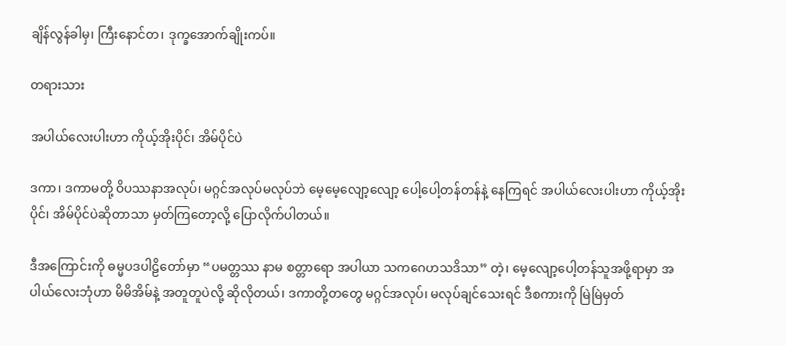ချိန်လွန်ခါမှ၊ ကြီးနောင်တ၊ ဒုက္ခအောက်ချိုးကပ်။

တရားသား

အပါယ်လေးပါးဟာ ကိုယ့်အိုးပိုင်၊ အိမ်ပိုင်ပဲ

ဒကာ၊ ဒကာမတို့ ဝိပဿနာအလုပ်၊ မဂ္ဂင်အလုပ်မလုပ်ဘဲ မေ့မေ့လျော့လျော့ ပေါ့ပေါ့တန်တန်နဲ့ နေကြရင် အပါယ်လေးပါးဟာ ကိုယ့်အိုးပိုင်၊ အိမ်ပိုင်ပဲဆိုတာသာ မှတ်ကြတော့လို့ ပြောလိုက်ပါတယ်။

ဒီအကြောင်းကို ဓမ္မပဒပါဠိတော်မှာ “ပမတ္တဿ နာမ စတ္တာရော အပါယာ သကဂေဟသဒိသာ” တဲ့၊ မေ့လျော့ပေါ့တန်သူအဖို့ရာမှာ အပါယ်လေးဘုံဟာ မိမိအိမ်နဲ့ အတူတူပဲလို့ ဆိုလိုတယ်၊ ဒကာတို့တတွေ မဂ္ဂင်အလုပ်၊ မလုပ်ချင်သေးရင် ဒီစကားကို မြဲမြဲမှတ်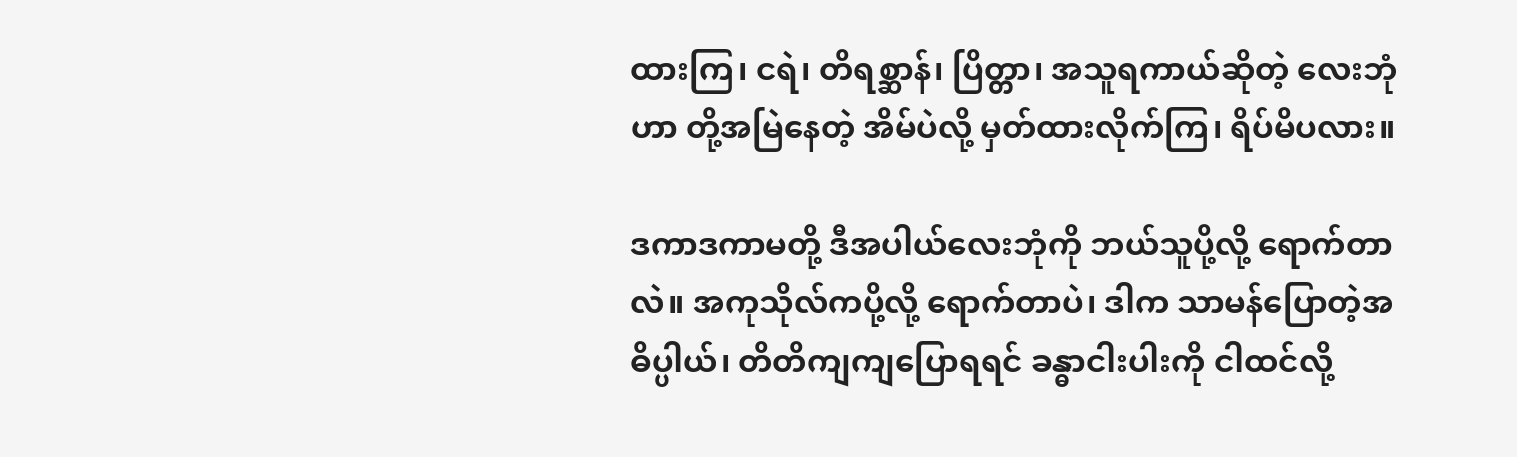ထားကြ၊ ငရဲ၊ တိရစ္ဆာန်၊ ပြိတ္တာ၊ အသူရကာယ်ဆိုတဲ့ လေးဘုံဟာ တို့အမြဲနေတဲ့ အိမ်ပဲလို့ မှတ်ထားလိုက်ကြ၊ ရိပ်မိပလား။

ဒကာဒကာမတို့ ဒီအပါယ်လေးဘုံကို ဘယ်သူပို့လို့ ရောက်တာလဲ။ အကုသိုလ်ကပို့လို့ ရောက်တာပဲ၊ ဒါက သာမန်ပြောတဲ့အဓိပ္ပါယ်၊ တိတိကျကျပြောရရင် ခန္ဓာငါးပါးကို ငါထင်လို့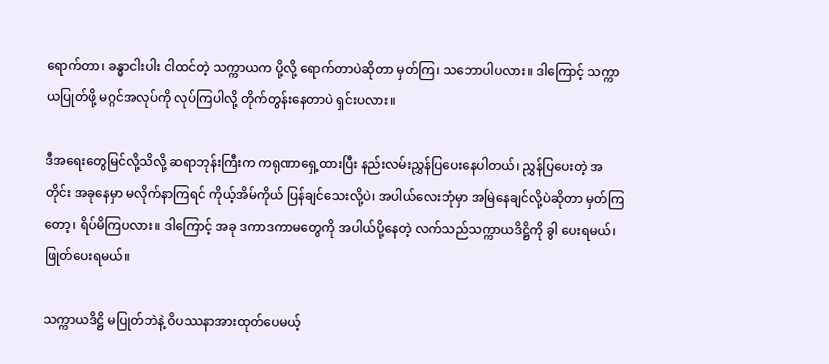ရောက်တာ၊ ခန္ဓာငါးပါး ငါထင်တဲ့ သက္ကာယက ပို့လို့ ရောက်တာပဲဆိုတာ မှတ်ကြ၊ သဘောပါပလား။ ဒါကြောင့် သက္ကာယပြုတ်ဖို့ မဂ္ဂင်အလုပ်ကို လုပ်ကြပါလို့ တိုက်တွန်းနေတာပဲ ရှင်းပလား။

ဒီအရေးတွေမြင်လို့သိလို့ ဆရာဘုန်းကြီးက ကရုဏာရှေ့ထားပြီး နည်းလမ်းညွှန်ပြပေးနေပါတယ်၊ ညွှန်ပြပေးတဲ့ အတိုင်း အခုနေမှာ မလိုက်နာကြရင် ကိုယ့်အိမ်ကိုယ် ပြန်ချင်သေးလို့ပဲ၊ အပါယ်လေးဘုံမှာ အမြဲနေချင်လို့ပဲဆိုတာ မှတ်ကြတော့၊ ရိပ်မိကြပလား။ ဒါကြောင့် အခု ဒကာဒကာမတွေကို အပါယ်ပို့နေတဲ့ လက်သည်သက္ကာယဒိဋ္ဌိကို ခွါ ပေးရမယ်၊ ဖြုတ်ပေးရမယ်။

သက္ကာယဒိဋ္ဌိ မပြုတ်ဘဲနဲ့ ဝိပဿနာအားထုတ်ပေမယ့်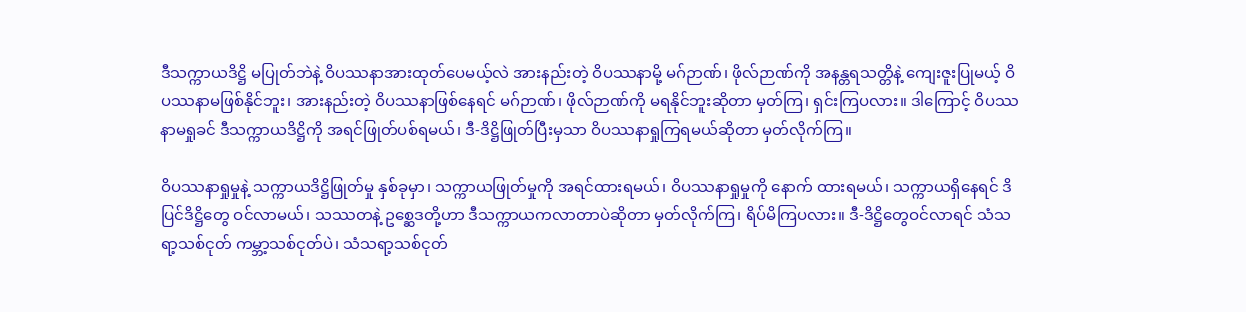ဒီသက္ကာယဒိဋ္ဌိ မပြုတ်ဘဲနဲ့ ဝိပဿနာအားထုတ်ပေမယ့်လဲ အားနည်းတဲ့ ဝိပဿနာမို့ မဂ်ဉာဏ်၊ ဖိုလ်ဉာဏ်ကို အနန္တရသတ္တိနဲ့ ကျေးဇူးပြုမယ့် ဝိပဿနာမဖြစ်နိုင်ဘူး၊ အားနည်းတဲ့ ဝိပဿနာဖြစ်နေရင် မဂ်ဉာဏ်၊ ဖိုလ်ဉာဏ်ကို မရနိုင်ဘူးဆိုတာ မှတ်ကြ၊ ရှင်းကြပလား။ ဒါကြောင့် ဝိပဿနာမရှုခင် ဒီသက္ကာယဒိဋ္ဌိကို အရင်ဖြုတ်ပစ်ရမယ်၊ ဒီ-ဒိဋ္ဌိဖြုတ်ပြီးမှသာ ဝိပဿနာရှုကြရမယ်ဆိုတာ မှတ်လိုက်ကြ။

ဝိပဿနာရှုမှုနဲ့ သက္ကာယဒိဋ္ဌိဖြုတ်မှု နှစ်ခုမှာ၊ သက္ကာယဖြုတ်မှုကို အရင်ထားရမယ်၊ ဝိပဿနာရှုမှုကို နောက် ထားရမယ်၊ သက္ကာယရှိနေရင် ဒိပြင်ဒိဋ္ဌိတွေ ဝင်လာမယ်၊ သဿတနဲ့ ဥစ္ဆေဒတို့ဟာ ဒီသက္ကာယကလာတာပဲဆိုတာ မှတ်လိုက်ကြ၊ ရိပ်မိကြပလား။ ဒီ-ဒိဋ္ဌိတွေဝင်လာရင် သံသရာ့သစ်ငုတ် ကမ္ဘာ့သစ်ငုတ်ပဲ၊ သံသရာ့သစ်ငုတ်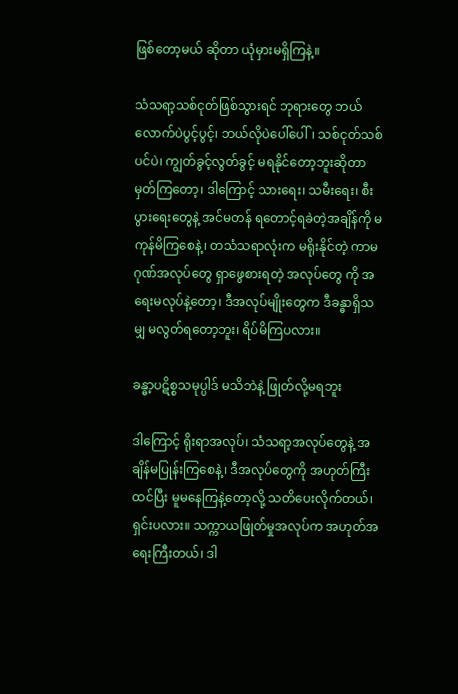ဖြစ်တော့မယ် ဆိုတာ ယုံမှားမရှိကြနဲ့။

သံသရာ့သစ်ငုတ်ဖြစ်သွားရင် ဘုရားတွေ ဘယ်လောက်ပဲပွင့်ပွင့်၊ ဘယ်လိုပဲပေါ်ပေါ်၊ သစ်ငုတ်သစ်ပင်ပဲ၊ ကျွတ်ခွင့်လွတ်ခွင့် မရနိုင်တော့ဘူးဆိုတာ မှတ်ကြတော့၊ ဒါကြောင့် သားရေး၊ သမီးရေး၊ စီးပွားရေးတွေနဲ့ အင်မတန် ရတောင့်ရခဲတဲ့အချိန်ကို မကုန်မိကြစေနဲ့၊ တသံသရာလုံးက မရိုးနိုင်တဲ့ ကာမဂုဏ်အလုပ်တွေ ရှာဖွေစားရတဲ့ အလုပ်တွေ ကို အရေးမလုပ်နဲ့တော့၊ ဒီအလုပ်မျိုးတွေက ဒီခန္ဓာရှိသမျှ မလွတ်ရတော့ဘူး၊ ရိပ်မိကြပလား။

ခန္ဓာ့ပဋိစ္စသမုပ္ပါဒ် မသိဘဲနဲ့ ဖြုတ်လို့မရဘူး

ဒါကြောင့် ရိုးရာအလုပ်၊ သံသရာ့အလုပ်တွေနဲ့ အချိန်မပြုန်းကြစေနဲ့၊ ဒီအလုပ်တွေကို အဟုတ်ကြီးထင်ပြီး မူမနေကြနဲ့တော့လို့ သတိပေးလိုက်တယ်၊ ရှင်းပလား။ သက္ကာယဖြုတ်မှုအလုပ်က အဟုတ်အရေးကြီးတယ်၊ ဒါ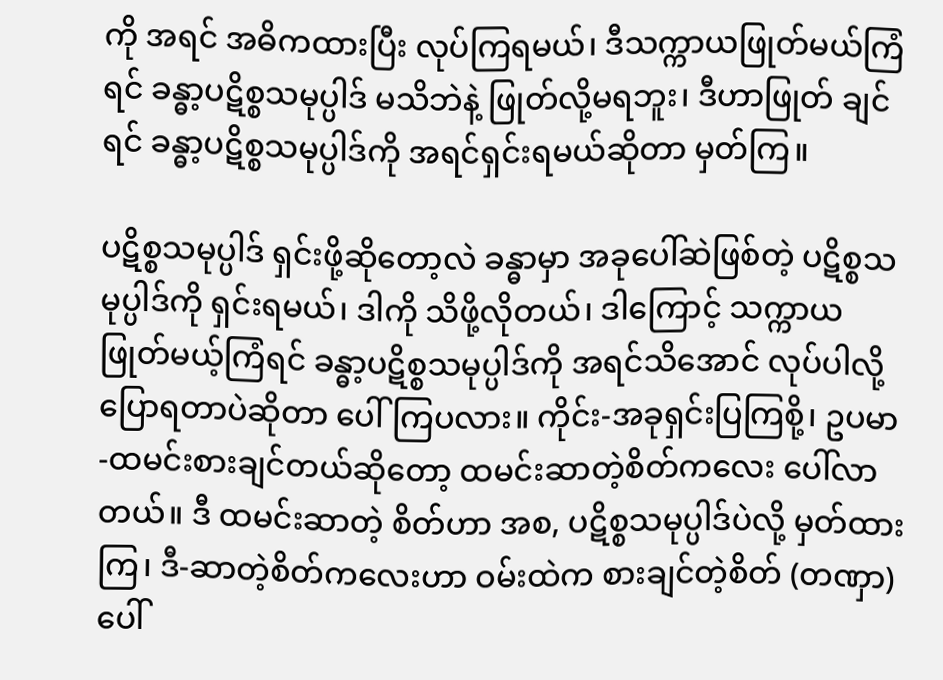ကို အရင် အဓိကထားပြီး လုပ်ကြရမယ်၊ ဒီသက္ကာယဖြုတ်မယ်ကြံရင် ခန္ဓာ့ပဋိစ္စသမုပ္ပါဒ် မသိဘဲနဲ့ ဖြုတ်လို့မရဘူး၊ ဒီဟာဖြုတ် ချင်ရင် ခန္ဓာ့ပဋိစ္စသမုပ္ပါဒ်ကို အရင်ရှင်းရမယ်ဆိုတာ မှတ်ကြ။

ပဋိစ္စသမုပ္ပါဒ် ရှင်းဖို့ဆိုတော့လဲ ခန္ဓာမှာ အခုပေါ်ဆဲဖြစ်တဲ့ ပဋိစ္စသမုပ္ပါဒ်ကို ရှင်းရမယ်၊ ဒါကို သိဖို့လိုတယ်၊ ဒါကြောင့် သက္ကာယဖြုတ်မယ့်ကြံရင် ခန္ဓာ့ပဋိစ္စသမုပ္ပါဒ်ကို အရင်သိအောင် လုပ်ပါလို့ ပြောရတာပဲဆိုတာ ပေါ်ကြပလား။ ကိုင်း-အခုရှင်းပြကြစို့၊ ဥပမာ-ထမင်းစားချင်တယ်ဆိုတော့ ထမင်းဆာတဲ့စိတ်ကလေး ပေါ်လာတယ်။ ဒီ ထမင်းဆာတဲ့ စိတ်ဟာ အစ, ပဋိစ္စသမုပ္ပါဒ်ပဲလို့ မှတ်ထားကြ၊ ဒီ-ဆာတဲ့စိတ်ကလေးဟာ ဝမ်းထဲက စားချင်တဲ့စိတ် (တဏှာ) ပေါ်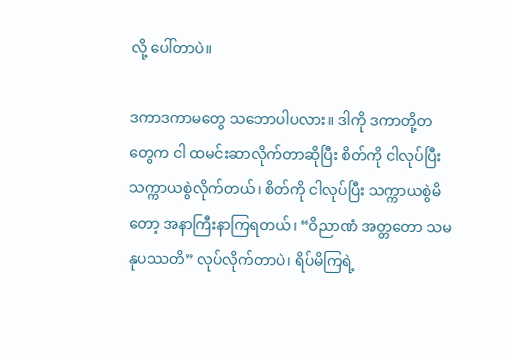လို့ ပေါ်တာပဲ။

ဒကာဒကာမတွေ သဘောပါပလား။ ဒါကို ဒကာတို့တတွေက ငါ ထမင်းဆာလိုက်တာဆိုပြီး စိတ်ကို ငါလုပ်ပြီး သက္ကာယစွဲလိုက်တယ်၊ စိတ်ကို ငါလုပ်ပြီး သက္ကာယစွဲမိတော့ အနာကြီးနာကြရတယ်၊ “ဝိညာဏံ အတ္တတော သမနုပဿတိ” လုပ်လိုက်တာပဲ၊ ရိပ်မိကြရဲ့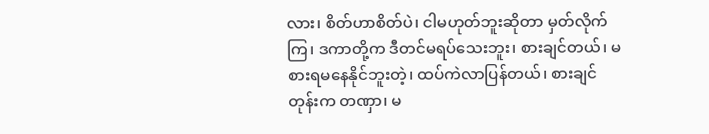လား၊ စိတ်ဟာစိတ်ပဲ၊ ငါမဟုတ်ဘူးဆိုတာ မှတ်လိုက်ကြ၊ ဒကာတို့က ဒီတင်မရပ်သေးဘူး၊ စားချင်တယ်၊ မစားရမနေနိုင်ဘူးတဲ့၊ ထပ်ကဲလာပြန်တယ်၊ စားချင်တုန်းက တဏှာ၊ မ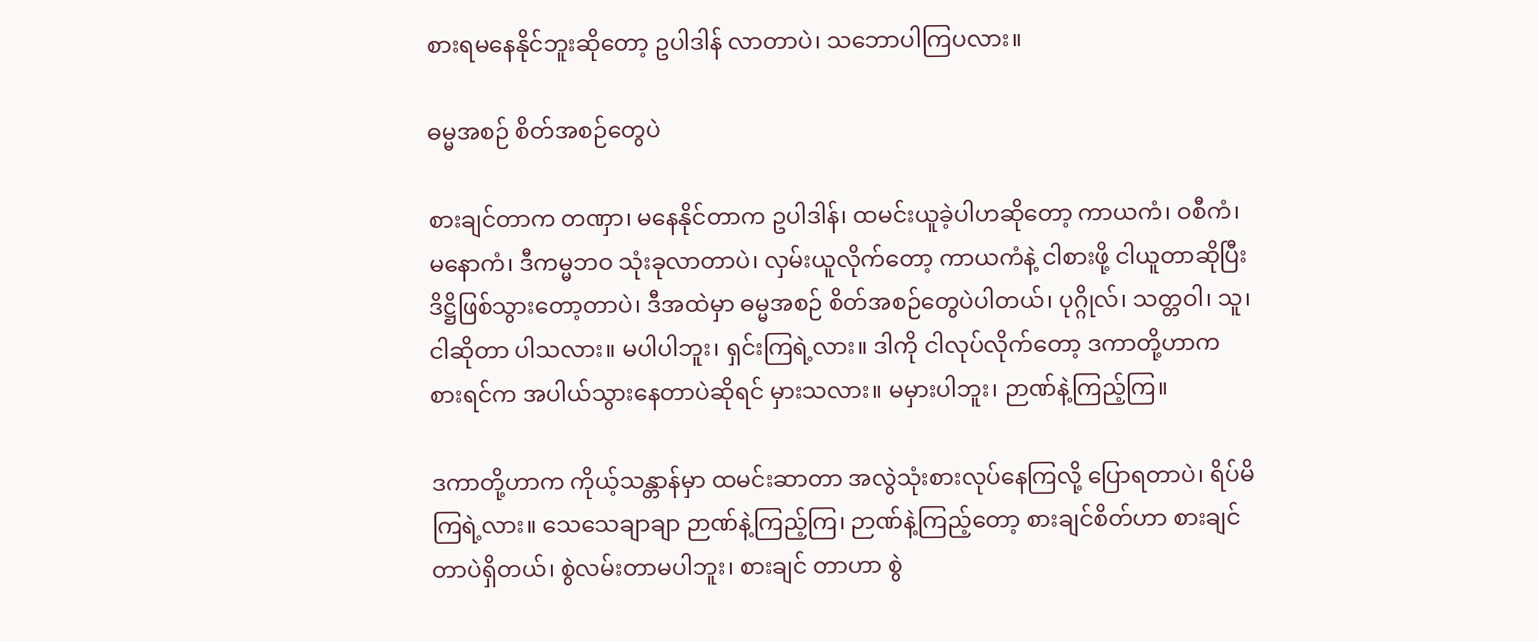စားရမနေနိုင်ဘူးဆိုတော့ ဥပါဒါန် လာတာပဲ၊ သဘောပါကြပလား။

ဓမ္မအစဉ် စိတ်အစဉ်တွေပဲ

စားချင်တာက တဏှာ၊ မနေနိုင်တာက ဥပါဒါန်၊ ထမင်းယူခဲ့ပါဟဆိုတော့ ကာယကံ၊ ဝစီကံ၊ မနောကံ၊ ဒီကမ္မဘဝ သုံးခုလာတာပဲ၊ လှမ်းယူလိုက်တော့ ကာယကံနဲ့ ငါစားဖို့ ငါယူတာဆိုပြီး ဒိဋ္ဌိဖြစ်သွားတော့တာပဲ၊ ဒီအထဲမှာ ဓမ္မအစဉ် စိတ်အစဉ်တွေပဲပါတယ်၊ ပုဂ္ဂိုလ်၊ သတ္တဝါ၊ သူ၊ ငါဆိုတာ ပါသလား။ မပါပါဘူး၊ ရှင်းကြရဲ့လား။ ဒါကို ငါလုပ်လိုက်တော့ ဒကာတို့ဟာက စားရင်က အပါယ်သွားနေတာပဲဆိုရင် မှားသလား။ မမှားပါဘူး၊ ဉာဏ်နဲ့ကြည့်ကြ။

ဒကာတို့ဟာက ကိုယ့်သန္တာန်မှာ ထမင်းဆာတာ အလွဲသုံးစားလုပ်နေကြလို့ ပြောရတာပဲ၊ ရိပ်မိကြရဲ့လား။ သေသေချာချာ ဉာဏ်နဲ့ကြည့်ကြ၊ ဉာဏ်နဲ့ကြည့်တော့ စားချင်စိတ်ဟာ စားချင်တာပဲရှိတယ်၊ စွဲလမ်းတာမပါဘူး၊ စားချင် တာဟာ စွဲ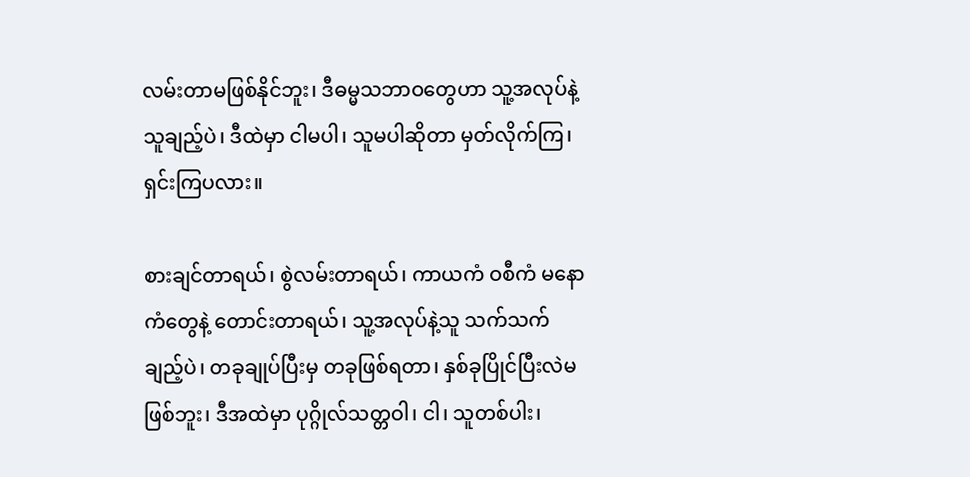လမ်းတာမဖြစ်နိုင်ဘူး၊ ဒီဓမ္မသဘာဝတွေဟာ သူ့အလုပ်နဲ့သူချည့်ပဲ၊ ဒီထဲမှာ ငါမပါ၊ သူမပါဆိုတာ မှတ်လိုက်ကြ၊ ရှင်းကြပလား။

စားချင်တာရယ်၊ စွဲလမ်းတာရယ်၊ ကာယကံ ဝစီကံ မနောကံတွေနဲ့ တောင်းတာရယ်၊ သူ့အလုပ်နဲ့သူ သက်သက် ချည့်ပဲ၊ တခုချုပ်ပြီးမှ တခုဖြစ်ရတာ၊ နှစ်ခုပြိုင်ပြီးလဲမဖြစ်ဘူး၊ ဒီအထဲမှာ ပုဂ္ဂိုလ်သတ္တဝါ၊ ငါ၊ သူတစ်ပါး၊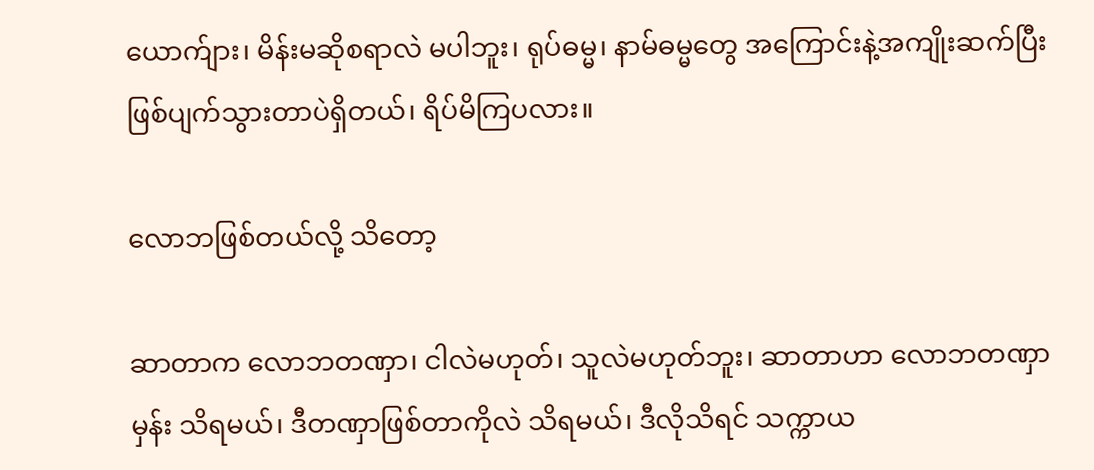ယောက်ျား၊ မိန်းမဆိုစရာလဲ မပါဘူး၊ ရုပ်ဓမ္မ၊ နာမ်ဓမ္မတွေ အကြောင်းနဲ့အကျိုးဆက်ပြီး ဖြစ်ပျက်သွားတာပဲရှိတယ်၊ ရိပ်မိကြပလား။

လောဘဖြစ်တယ်လို့ သိတော့

ဆာတာက လောဘတဏှာ၊ ငါလဲမဟုတ်၊ သူလဲမဟုတ်ဘူး၊ ဆာတာဟာ လောဘတဏှာမှန်း သိရမယ်၊ ဒီတဏှာဖြစ်တာကိုလဲ သိရမယ်၊ ဒီလိုသိရင် သက္ကာယ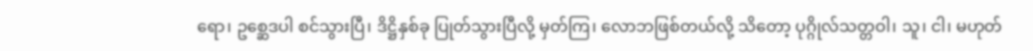ရော၊ ဥစ္ဆေဒပါ စင်သွားပြီ၊ ဒိဋ္ဌိနှစ်ခု ပြုတ်သွားပြီလို့ မှတ်ကြ၊ လောဘဖြစ်တယ်လို့ သိတော့ ပုဂ္ဂိုလ်သတ္တဝါ၊ သူ၊ ငါ၊ မဟုတ်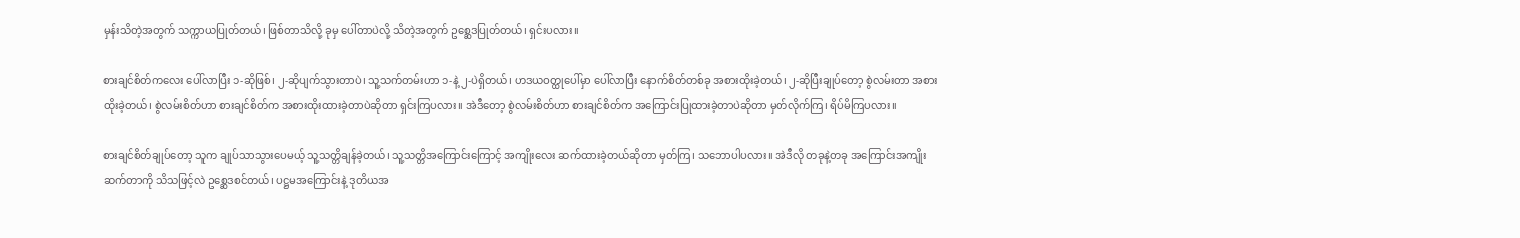မှန်းသိတဲ့အတွက် သက္ကာယပြုတ်တယ်၊ ဖြစ်တာသိလို့ ခုမှ ပေါ်တာပဲလို့ သိတဲ့အတွက် ဥစ္ဆေဒပြုတ်တယ်၊ ရှင်းပလား။

စားချင်စိတ်ကလေး ပေါ်လာပြီး ၁-ဆိုဖြစ်၊ ၂-ဆိုပျက်သွားတာပဲ၊ သူ့သက်တမ်းဟာ ၁-နဲ့ ၂-ပဲရှိတယ်၊ ဟဒယဝတ္ထုပေါ်မှာ ပေါ်လာပြီး နောက်စိတ်တစ်ခု အစားထိုးခဲ့တယ်၊ ၂-ဆိုပြီးချုပ်တော့ စွဲလမ်းတာ အစားထိုးခဲ့တယ်၊ စွဲလမ်းစိတ်ဟာ စားချင်စိတ်က အစားထိုးထားခဲ့တာပဲဆိုတာ ရှင်းကြပလား။ အဲဒီတော့ စွဲလမ်းစိတ်ဟာ စားချင်စိတ်က အကြောင်းပြုထားခဲ့တာပဲဆိုတာ မှတ်လိုက်ကြ၊ ရိပ်မိကြပလား။

စားချင်စိတ်ချုပ်တော့ သူက ချုပ်သာသွားပေမယ့် သူ့သတ္တိချန်ခဲ့တယ်၊ သူ့သတ္တိအကြောင်းကြောင့် အကျိုးလေး ဆက်ထားခဲ့တယ်ဆိုတာ မှတ်ကြ၊ သဘောပါပလား။ အဲဒီလို တခုနဲ့တခု အကြောင်းအကျိုးဆက်တာကို သိသဖြင့်လဲ ဥစ္ဆေဒစင်တယ်၊ ပဋ္ဌမအကြောင်းနဲ့ ဒုတိယအ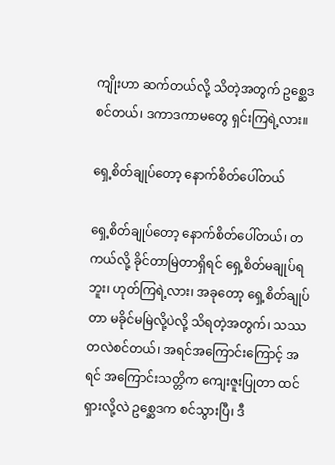ကျိုးဟာ ဆက်တယ်လို့ သိတဲ့အတွက် ဥစ္ဆေဒစင်တယ်၊ ဒကာဒကာမတွေ ရှင်းကြရဲ့လား။

ရှေ့စိတ်ချုပ်တော့ နောက်စိတ်ပေါ်တယ်

ရှေ့စိတ်ချုပ်တော့ နောက်စိတ်ပေါ်တယ်၊ တကယ်လို့ ခိုင်တာမြဲတာရှိရင် ရှေ့စိတ်မချုပ်ရဘူး၊ ဟုတ်ကြရဲ့လား၊ အခုတော့ ရှေ့စိတ်ချုပ်တာ မခိုင်မမြဲလို့ပဲလို့ သိရတဲ့အတွက်၊ သဿတလဲစင်တယ်၊ အရင်အကြောင်းကြောင့် အရင် အကြောင်းသတ္တိက ကျေးဇူးပြုတာ ထင်ရှားလို့လဲ ဥစ္ဆေဒက စင်သွားပြီ၊ ဒီ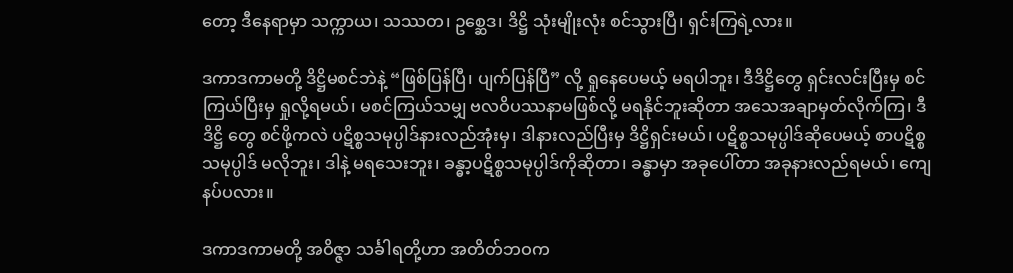တော့ ဒီနေရာမှာ သက္ကာယ၊ သဿတ၊ ဥစ္ဆေဒ၊ ဒိဋ္ဌိ သုံးမျိုးလုံး စင်သွားပြီ၊ ရှင်းကြရဲ့လား။

ဒကာဒကာမတို့ ဒိဋ္ဌိမစင်ဘဲနဲ့ “ဖြစ်ပြန်ပြီ၊ ပျက်ပြန်ပြီ” လို့ ရှုနေပေမယ့် မရပါဘူး၊ ဒီဒိဋ္ဌိတွေ ရှင်းလင်းပြီးမှ စင်ကြယ်ပြီးမှ ရှုလို့ရမယ်၊ မစင်ကြယ်သမျှ ဗလဝိပဿနာမဖြစ်လို့ မရနိုင်ဘူးဆိုတာ အသေအချာမှတ်လိုက်ကြ၊ ဒီဒိဋ္ဌိ တွေ စင်ဖို့ကလဲ ပဋိစ္စသမုပ္ပါဒ်နားလည်အုံးမှ၊ ဒါနားလည်ပြီးမှ ဒိဋ္ဌိရှင်းမယ်၊ ပဋိစ္စသမုပ္ပါဒ်ဆိုပေမယ့် စာပဋိစ္စသမုပ္ပါဒ် မလိုဘူး၊ ဒါနဲ့ မရသေးဘူး၊ ခန္ဓာ့ပဋိစ္စသမုပ္ပါဒ်ကိုဆိုတာ၊ ခန္ဓာမှာ အခုပေါ်တာ အခုနားလည်ရမယ်၊ ကျေနပ်ပလား။

ဒကာဒကာမတို့ အဝိဇ္ဇာ သင်္ခါရတို့ဟာ အတိတ်ဘဝက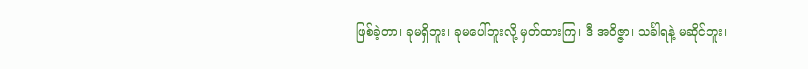ဖြစ်ခဲ့တာ၊ ခုမရှိဘူး၊ ခုမပေါ်ဘူးလို့ မှတ်ထားကြ၊ ဒီ အဝိဇ္ဇာ၊ သင်္ခါရနဲ့ မဆိုင်ဘူး၊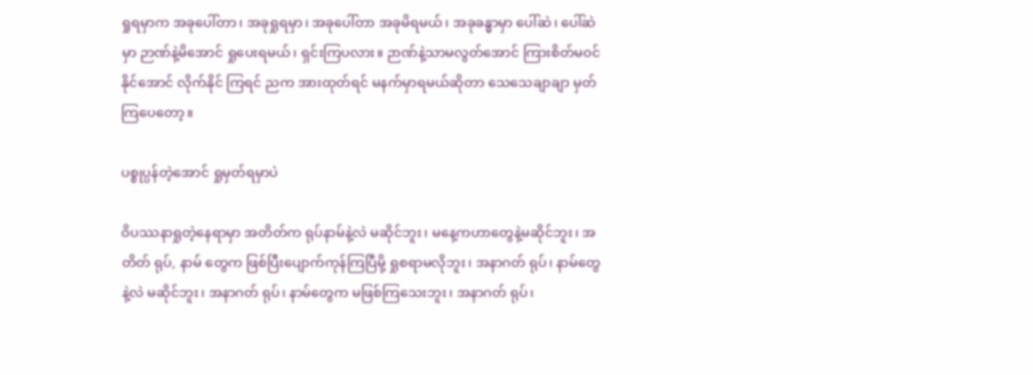ရှုရမှာက အခုပေါ်တာ၊ အခုရှုရမှာ၊ အခုပေါ်တာ အခုမိရမယ်၊ အခုခန္ဓာမှာ ပေါ်ဆဲ၊ ပေါ်ဆဲမှာ ဉာဏ်နဲ့မိအောင် ရှုပေးရမယ်၊ ရှင်းကြပလား။ ဉာဏ်နဲ့သာမလွတ်အောင် ကြားစိတ်မဝင်နိုင်အောင် လိုက်နိုင် ကြရင် ညက အားထုတ်ရင် မနက်မှာရမယ်ဆိုတာ သေသေချာချာ မှတ်ကြပေတော့။

ပစ္စုပ္ပန်တဲ့အောင် ရှုမှတ်ရမှာပဲ

ဝိပဿနာရှုတဲ့နေရာမှာ အတိတ်က ရုပ်နာမ်နဲ့လဲ မဆိုင်ဘူး၊ မနေ့ကဟာတွေနဲ့မဆိုင်ဘူး၊ အတိတ် ရုပ်, နာမ် တွေက ဖြစ်ပြီးပျောက်ကုန်ကြပြီမို့ ရှုစရာမလိုဘူး၊ အနာဂတ် ရုပ်၊ နာမ်တွေနဲ့လဲ မဆိုင်ဘူး၊ အနာဂတ် ရုပ်၊ နာမ်တွေက မဖြစ်ကြသေးဘူး၊ အနာဂတ် ရုပ်၊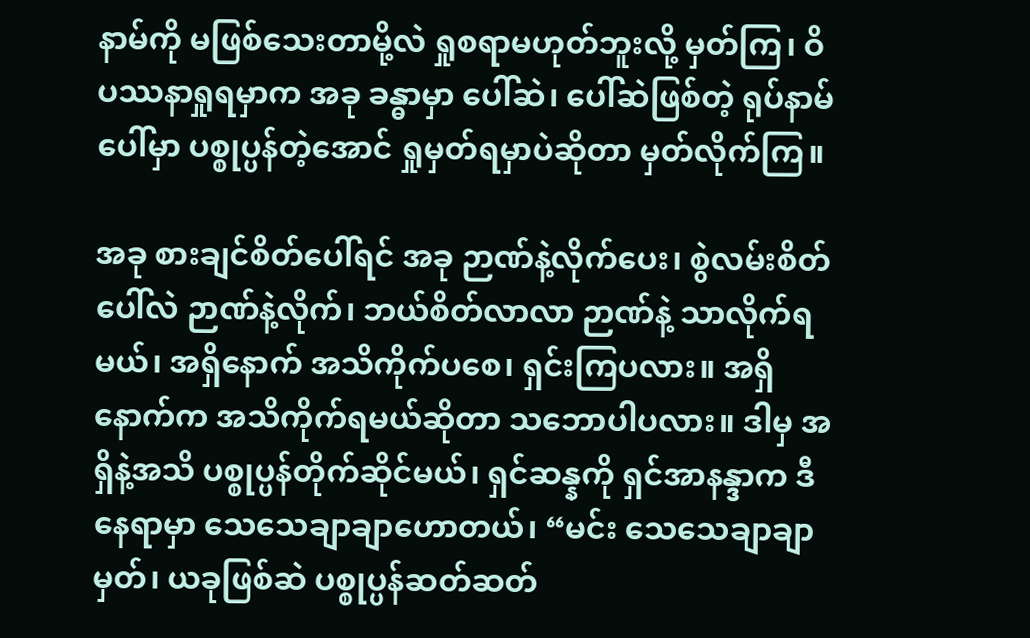နာမ်ကို မဖြစ်သေးတာမို့လဲ ရှုစရာမဟုတ်ဘူးလို့ မှတ်ကြ၊ ဝိပဿနာရှုရမှာက အခု ခန္ဓာမှာ ပေါ်ဆဲ၊ ပေါ်ဆဲဖြစ်တဲ့ ရုပ်နာမ်ပေါ်မှာ ပစ္စုပ္ပန်တဲ့အောင် ရှုမှတ်ရမှာပဲဆိုတာ မှတ်လိုက်ကြ။

အခု စားချင်စိတ်ပေါ်ရင် အခု ဉာဏ်နဲ့လိုက်ပေး၊ စွဲလမ်းစိတ်ပေါ်လဲ ဉာဏ်နဲ့လိုက်၊ ဘယ်စိတ်လာလာ ဉာဏ်နဲ့ သာလိုက်ရမယ်၊ အရှိနောက် အသိကိုက်ပစေ၊ ရှင်းကြပလား။ အရှိနောက်က အသိကိုက်ရမယ်ဆိုတာ သဘောပါပလား။ ဒါမှ အရှိနဲ့အသိ ပစ္စုပ္ပန်တိုက်ဆိုင်မယ်၊ ရှင်ဆန္နကို ရှင်အာနန္ဒာက ဒီနေရာမှာ သေသေချာချာဟောတယ်၊ “မင်း သေသေချာချာမှတ်၊ ယခုဖြစ်ဆဲ ပစ္စုပ္ပန်ဆတ်ဆတ်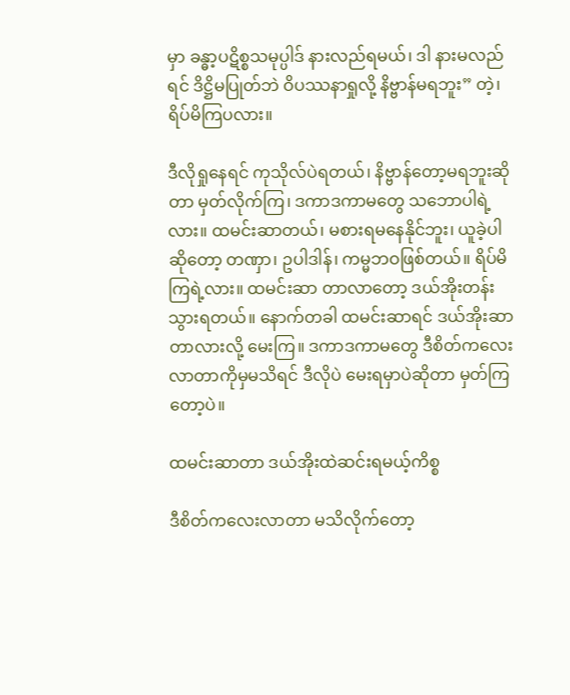မှာ ခန္ဓာ့ပဋိစ္စသမုပ္ပါဒ် နားလည်ရမယ်၊ ဒါ နားမလည်ရင် ဒိဋ္ဌိမပြုတ်ဘဲ ဝိပဿနာရှုလို့ နိဗ္ဗာန်မရဘူး” တဲ့၊ ရိပ်မိကြပလား။

ဒီလိုရှုနေရင် ကုသိုလ်ပဲရတယ်၊ နိဗ္ဗာန်တော့မရဘူးဆိုတာ မှတ်လိုက်ကြ၊ ဒကာဒကာမတွေ သဘောပါရဲ့လား။ ထမင်းဆာတယ်၊ မစားရမနေနိုင်ဘူး၊ ယူခဲ့ပါဆိုတော့ တဏှာ၊ ဥပါဒါန်၊ ကမ္မဘဝဖြစ်တယ်။ ရိပ်မိကြရဲ့လား။ ထမင်းဆာ တာလာတော့ ဒယ်အိုးတန်းသွားရတယ်။ နောက်တခါ ထမင်းဆာရင် ဒယ်အိုးဆာတာလားလို့ မေးကြ။ ဒကာဒကာမတွေ ဒီစိတ်ကလေးလာတာကိုမှမသိရင် ဒီလိုပဲ မေးရမှာပဲဆိုတာ မှတ်ကြတော့ပဲ။

ထမင်းဆာတာ ဒယ်အိုးထဲဆင်းရမယ့်ကိစ္စ

ဒီစိတ်ကလေးလာတာ မသိလိုက်တော့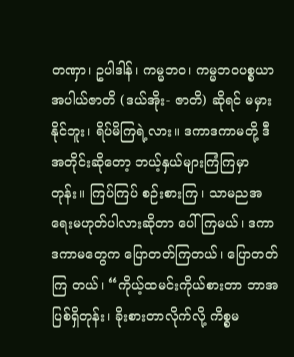တဏှာ၊ ဥပါဒါန်၊ ကမ္မဘဝ၊ ကမ္မဘဝပစ္စယာ အပါယ်ဇာတိ (ဒယ်အိုး- ဇာတိ) ဆိုရင် မမှားနိုင်ဘူး၊ ရိပ်မိကြရဲ့လား။ ဒကာဒကာမတို့ ဒီအတိုင်းဆိုတော့ ဘယ့်နှယ်များကြံကြမှာတုန်း။ ကြပ်ကြပ် စဉ်းစားကြ၊ သာမညအရေးမဟုတ်ပါလားဆိုတာ ပေါ်ကြမယ်၊ ဒကာဒကာမတွေက ပြောတတ်ကြတယ်၊ ပြောတတ်ကြ တယ်၊ “ကိုယ့်ထမင်းကိုယ်စားတာ ဘာအပြစ်ရှိတုန်း၊ ခိုးစားတာလိုက်လို့ ကိစ္စမ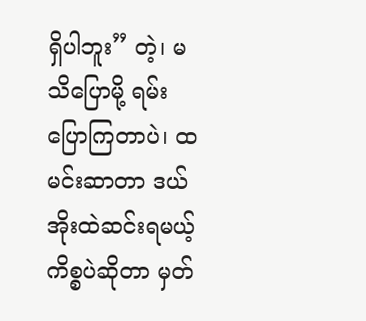ရှိပါဘူး” တဲ့၊ မသိပြောမို့ ရမ်းပြောကြတာပဲ၊ ထမင်းဆာတာ ဒယ်အိုးထဲဆင်းရမယ့်ကိစ္စပဲဆိုတာ မှတ်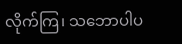လိုက်ကြ၊ သဘောပါပ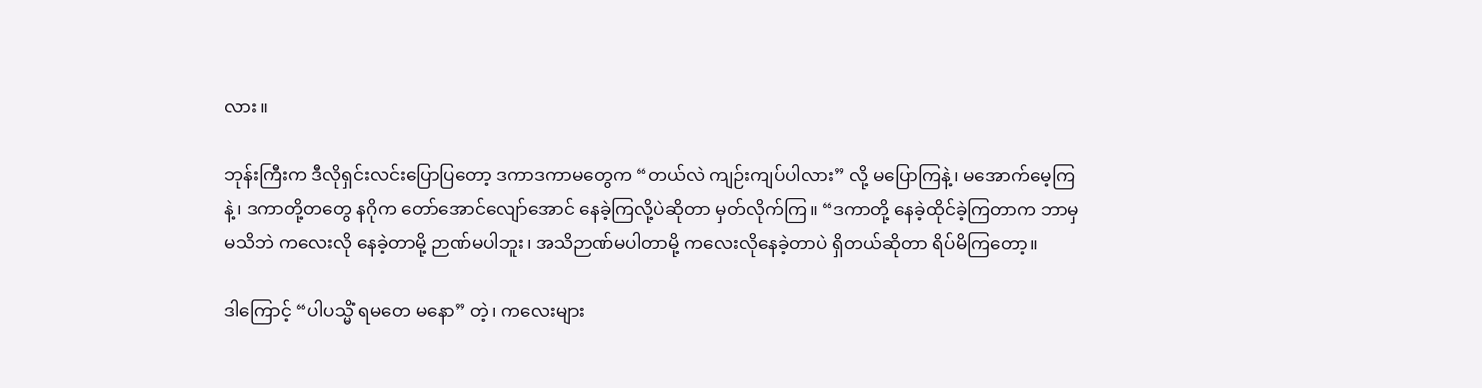လား။

ဘုန်းကြီးက ဒီလိုရှင်းလင်းပြောပြတော့ ဒကာဒကာမတွေက “တယ်လဲ ကျဉ်းကျပ်ပါလား” လို့ မပြောကြနဲ့၊ မအောက်မေ့ကြနဲ့၊ ဒကာတို့တတွေ နဂိုက တော်အောင်လျော်အောင် နေခဲ့ကြလို့ပဲဆိုတာ မှတ်လိုက်ကြ။ “ဒကာတို့ နေခဲ့ထိုင်ခဲ့ကြတာက ဘာမှမသိဘဲ ကလေးလို နေခဲ့တာမို့ ဉာဏ်မပါဘူး၊ အသိဉာဏ်မပါတာမို့ ကလေးလိုနေခဲ့တာပဲ ရှိတယ်ဆိုတာ ရိပ်မိကြတော့။

ဒါကြောင့် “ပါပသ္မိံ ရမတေ မနော” တဲ့၊ ကလေးများ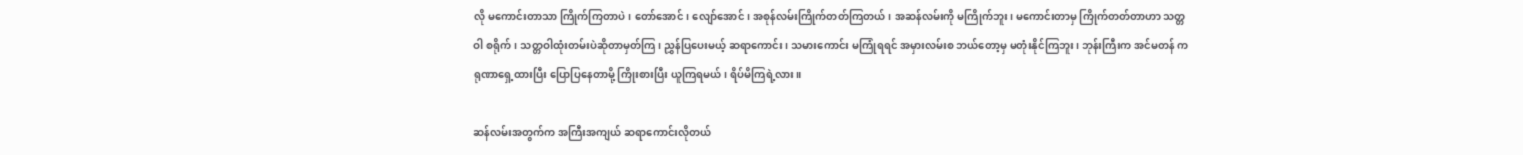လို မကောင်းတာသာ ကြိုက်ကြတာပဲ၊ တော်အောင်၊ လျော်အောင်၊ အစုန်လမ်းကြိုက်တတ်ကြတယ်၊ အဆန်လမ်းကို မကြိုက်ဘူး၊ မကောင်းတာမှ ကြိုက်တတ်တာဟာ သတ္တဝါ စရိုက်၊ သတ္တဝါထုံးတမ်းပဲဆိုတာမှတ်ကြ၊ ညွှန်ပြပေးမယ့် ဆရာကောင်း၊ သမားကောင်း မကြုံရရင် အမှားလမ်းစ ဘယ်တော့မှ မတုံးနိုင်ကြဘူး၊ ဘုန်းကြီးက အင်မတန် ကရုဏာရှေ့ထားပြီး ပြောပြနေတာမို့ ကြိုးစားပြီး ယူကြရမယ်၊ ရိပ်မိကြရဲ့လား။

ဆန်လမ်းအတွက်က အကြီးအကျယ် ဆရာကောင်းလိုတယ်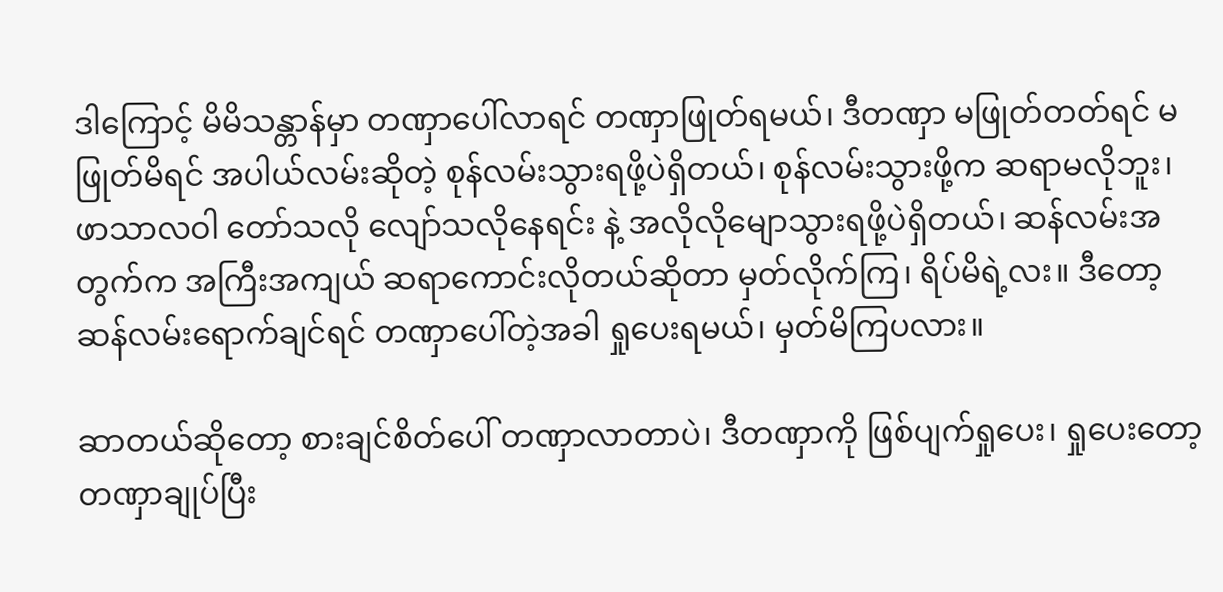ဒါကြောင့် မိမိသန္တာန်မှာ တဏှာပေါ်လာရင် တဏှာဖြုတ်ရမယ်၊ ဒီတဏှာ မဖြုတ်တတ်ရင် မဖြုတ်မိရင် အပါယ်လမ်းဆိုတဲ့ စုန်လမ်းသွားရဖို့ပဲရှိတယ်၊ စုန်လမ်းသွားဖို့က ဆရာမလိုဘူး၊ ဖာသာလဝါ တော်သလို လျော်သလိုနေရင်း နဲ့ အလိုလိုမျောသွားရဖို့ပဲရှိတယ်၊ ဆန်လမ်းအတွက်က အကြီးအကျယ် ဆရာကောင်းလိုတယ်ဆိုတာ မှတ်လိုက်ကြ၊ ရိပ်မိရဲ့လး။ ဒီတော့ ဆန်လမ်းရောက်ချင်ရင် တဏှာပေါ်တဲ့အခါ ရှုပေးရမယ်၊ မှတ်မိကြပလား။

ဆာတယ်ဆိုတော့ စားချင်စိတ်ပေါ် တဏှာလာတာပဲ၊ ဒီတဏှာကို ဖြစ်ပျက်ရှုပေး၊ ရှုပေးတော့ တဏှာချုပ်ပြီး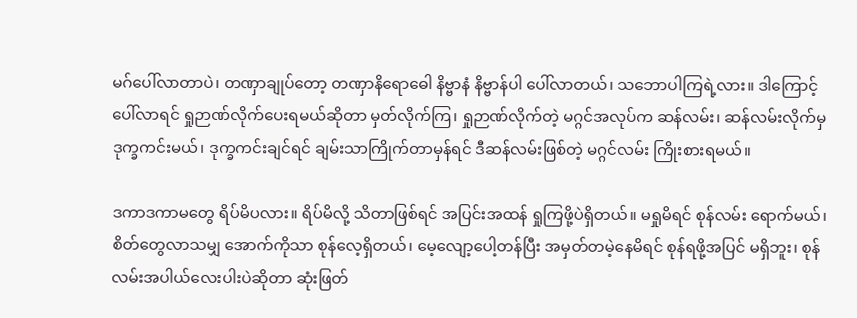မဂ်ပေါ်လာတာပဲ၊ တဏှာချုပ်တော့ တဏှာနိရောဓေါ နိဗ္ဗာနံ နိဗ္ဗာန်ပါ ပေါ်လာတယ်၊ သဘောပါကြရဲ့လား။ ဒါကြောင့် ပေါ်လာရင် ရှုဉာဏ်လိုက်ပေးရမယ်ဆိုတာ မှတ်လိုက်ကြ၊ ရှုဉာဏ်လိုက်တဲ့ မဂ္ဂင်အလုပ်က ဆန်လမ်း၊ ဆန်လမ်းလိုက်မှ ဒုက္ခကင်းမယ်၊ ဒုက္ခကင်းချင်ရင် ချမ်းသာကြိုက်တာမှန်ရင် ဒီဆန်လမ်းဖြစ်တဲ့ မဂ္ဂင်လမ်း ကြိုးစားရမယ်။

ဒကာဒကာမတွေ ရိပ်မိပလား။ ရိပ်မိလို့ သိတာဖြစ်ရင် အပြင်းအထန် ရှုကြဖို့ပဲရှိတယ်။ မရှုမိရင် စုန်လမ်း ရောက်မယ်၊ စိတ်တွေလာသမျှ အောက်ကိုသာ စုန်လေ့ရှိတယ်၊ မေ့လျော့ပေါ့တန်ပြီး အမှတ်တမဲ့နေမိရင် စုန်ရဖို့အပြင် မရှိဘူး၊ စုန်လမ်းအပါယ်လေးပါးပဲဆိုတာ ဆုံးဖြတ်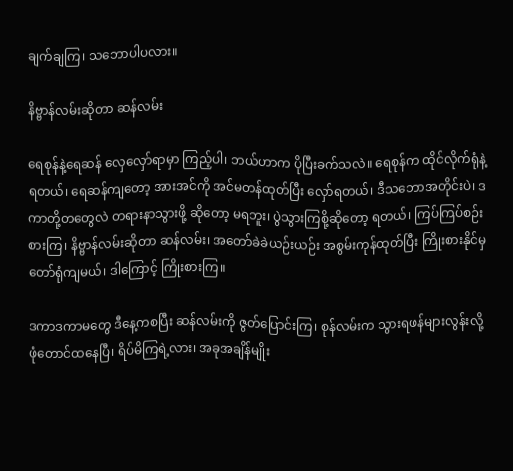ချက်ချကြ၊ သဘောပါပလား။

နိဗ္ဗာန်လမ်းဆိုတာ ဆန်လမ်း

ရေစုန်နဲ့ရေဆန် လှေလှော်ရာမှာ ကြည့်ပါ၊ ဘယ်ဟာက ပိုပြီးခက်သလဲ။ ရေစုန်က ထိုင်လိုက်ရုံနဲ့ရတယ်၊ ရေဆန်ကျတော့ အားအင်ကို အင်မတန်ထုတ်ပြီး လှော်ရတယ်၊ ဒီသဘောအတိုင်းပဲ၊ ဒကာတို့တတွေလဲ တရားနာသွားဖို့ ဆိုတော့ မရဘူး၊ ပွဲသွားကြစို့ဆိုတော့ ရတယ်၊ ကြပ်ကြပ်စဉ်းစားကြ၊ နိဗ္ဗာန်လမ်းဆိုတာ ဆန်လမ်း၊ အတော်ခဲခဲယဉ်းယဉ်း အစွမ်းကုန်ထုတ်ပြီး ကြိုးစားနိုင်မှ တော်ရုံကျမယ်၊ ဒါကြောင့် ကြိုးစားကြ။

ဒကာဒကာမတွေ ဒီနေ့ကစပြီး ဆန်လမ်းကို ဇွတ်ပြောင်းကြ၊ စုန်လမ်းက သွားရဖန်များလွန်းလို့ ဖုံတောင်ထနေပြီ၊ ရိပ်မိကြရဲ့လား၊ အခုအချိန်မျိုး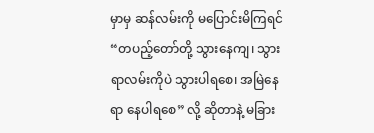မှာမှ ဆန်လမ်းကို မပြောင်းမိကြရင် “တပည့်တော်တို့ သွားနေကျ၊ သွားရာလမ်းကိုပဲ သွားပါရစေ၊ အမြဲနေရာ နေပါရစေ” လို့ ဆိုတာနဲ့ မခြား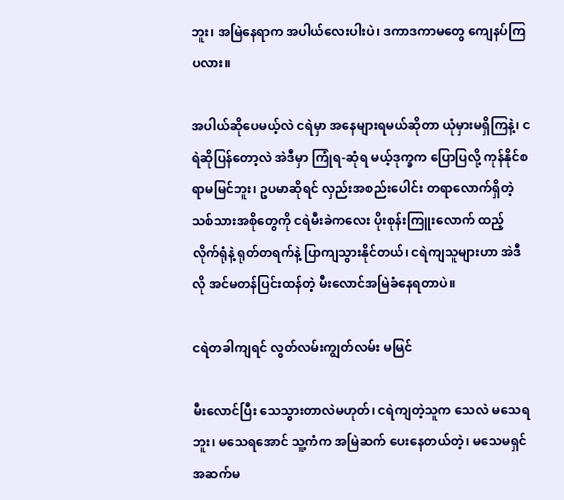ဘူး၊ အမြဲနေရာက အပါယ်လေးပါးပဲ၊ ဒကာဒကာမတွေ ကျေနပ်ကြပလား။

အပါယ်ဆိုပေမယ့်လဲ ငရဲမှာ အနေများရမယ်ဆိုတာ ယုံမှားမရှိကြနဲ့၊ ငရဲဆိုပြန်တော့လဲ အဲဒီမှာ ကြုံရ-ဆုံရ မယ့်ဒုက္ခက ပြောပြလို့ ကုန်နိုင်စရာမမြင်ဘူး၊ ဥပမာဆိုရင် လှည်းအစည်းပေါင်း တရာလောက်ရှိတဲ့ သစ်သားအစိုတွေကို ငရဲမီးခဲကလေး ပိုးစုန်းကြူးလောက် ထည့်လိုက်ရုံနဲ့ ရုတ်တရက်နဲ့ ပြာကျသွားနိုင်တယ်၊ ငရဲကျသူများဟာ အဲဒီလို အင်မတန်ပြင်းထန်တဲ့ မီးလောင်အမြဲခံနေရတာပဲ။

ငရဲတခါကျရင် လွတ်လမ်းကျွတ်လမ်း မမြင်

မီးလောင်ပြီး သေသွားတာလဲမဟုတ်၊ ငရဲကျတဲ့သူက သေလဲ မသေရဘူး၊ မသေရအောင် သူ့ကံက အမြဲဆက် ပေးနေတယ်တဲ့၊ မသေမရှင် အဆက်မ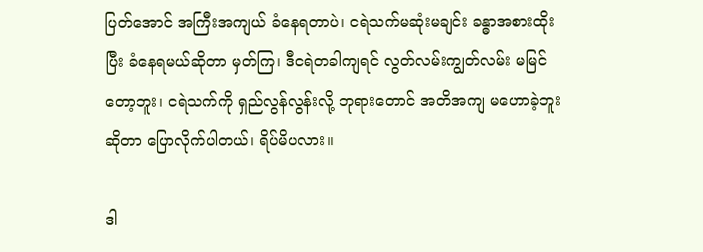ပြတ်အောင် အကြီးအကျယ် ခံနေရတာပဲ၊ ငရဲသက်မဆုံးမချင်း ခန္ဓာအစားထိုးပြီး ခံနေရမယ်ဆိုတာ မှတ်ကြ၊ ဒီငရဲတခါကျရင် လွတ်လမ်းကျွတ်လမ်း မမြင်တော့ဘူး၊ ငရဲသက်ကို ရှည်လွန်လွန်းလို့ ဘုရားတောင် အတိအကျ မဟောခဲ့ဘူးဆိုတာ ပြောလိုက်ပါတယ်၊ ရိပ်မိပလား။

ဒါ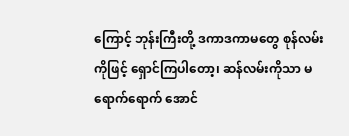ကြောင့် ဘုန်းကြီးတို့ ဒကာဒကာမတွေ စုန်လမ်းကိုဖြင့် ရှောင်ကြပါတော့၊ ဆန်လမ်းကိုသာ မရောက်ရောက် အောင်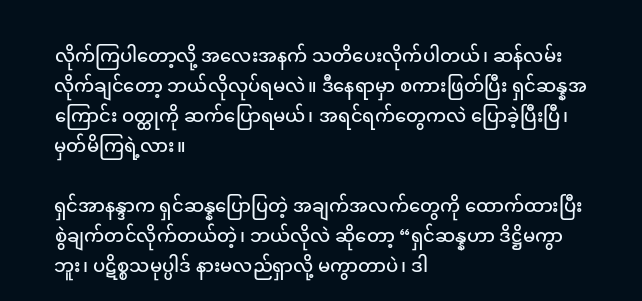လိုက်ကြပါတော့လို့ အလေးအနက် သတိပေးလိုက်ပါတယ်၊ ဆန်လမ်းလိုက်ချင်တော့ ဘယ်လိုလုပ်ရမလဲ။ ဒီနေရာမှာ စကားဖြတ်ပြီး ရှင်ဆန္နအကြောင်း ဝတ္ထုကို ဆက်ပြောရမယ်၊ အရင်ရက်တွေကလဲ ပြောခဲ့ပြီးပြီ၊ မှတ်မိကြရဲ့လား။

ရှင်အာနန္ဒာက ရှင်ဆန္နပြောပြတဲ့ အချက်အလက်တွေကို ထောက်ထားပြီး စွဲချက်တင်လိုက်တယ်တဲ့၊ ဘယ်လိုလဲ ဆိုတော့ “ရှင်ဆန္နဟာ ဒိဋ္ဌိမကွာဘူး၊ ပဋိစ္စသမုပ္ပါဒ် နားမလည်ရှာလို့ မကွာတာပဲ၊ ဒါ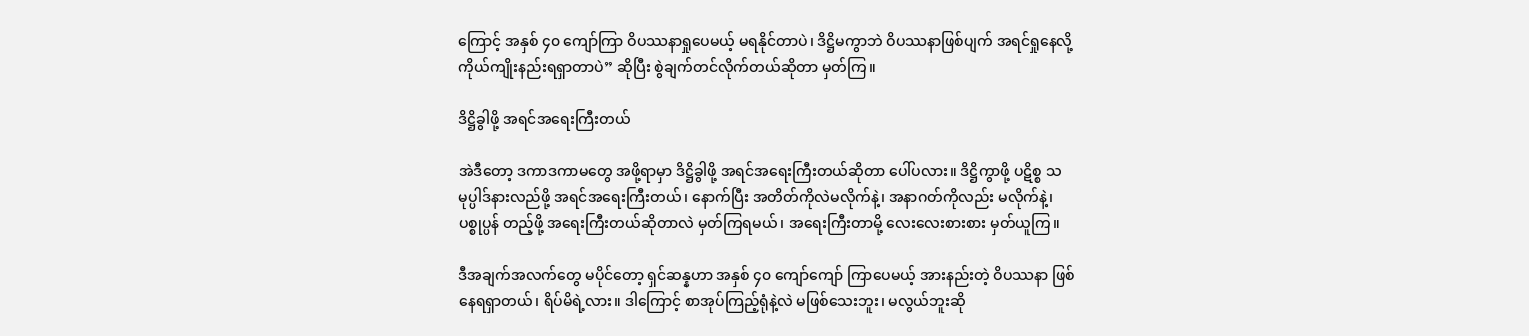ကြောင့် အနှစ် ၄၀ ကျော်ကြာ ဝိပဿနာရှုပေမယ့် မရနိုင်တာပဲ၊ ဒိဋ္ဌိမကွာဘဲ ဝိပဿနာဖြစ်ပျက် အရင်ရှုနေလို့ ကိုယ်ကျိုးနည်းရရှာတာပဲ” ဆိုပြီး စွဲချက်တင်လိုက်တယ်ဆိုတာ မှတ်ကြ။

ဒိဋ္ဌိခွါဖို့ အရင်အရေးကြီးတယ်

အဲဒီတော့ ဒကာဒကာမတွေ အဖို့ရာမှာ ဒိဋ္ဌိခွါဖို့ အရင်အရေးကြီးတယ်ဆိုတာ ပေါ်ပလား။ ဒိဋ္ဌိကွာဖို့ ပဋိစ္စ သမုပ္ပါဒ်နားလည်ဖို့ အရင်အရေးကြီးတယ်၊ နောက်ပြီး အတိတ်ကိုလဲမလိုက်နဲ့၊ အနာဂတ်ကိုလည်း မလိုက်နဲ့၊ ပစ္စုပ္ပန် တည့်ဖို့ အရေးကြီးတယ်ဆိုတာလဲ မှတ်ကြရမယ်၊ အရေးကြီးတာမို့ လေးလေးစားစား မှတ်ယူကြ။

ဒီအချက်အလက်တွေ မပိုင်တော့ ရှင်ဆန္နဟာ အနှစ် ၄၀ ကျော်ကျော် ကြာပေမယ့် အားနည်းတဲ့ ဝိပဿနာ ဖြစ်နေရရှာတယ်၊ ရိပ်မိရဲ့လား။ ဒါကြောင့် စာအုပ်ကြည့်ရုံနဲ့လဲ မဖြစ်သေးဘူး၊ မလွယ်ဘူးဆို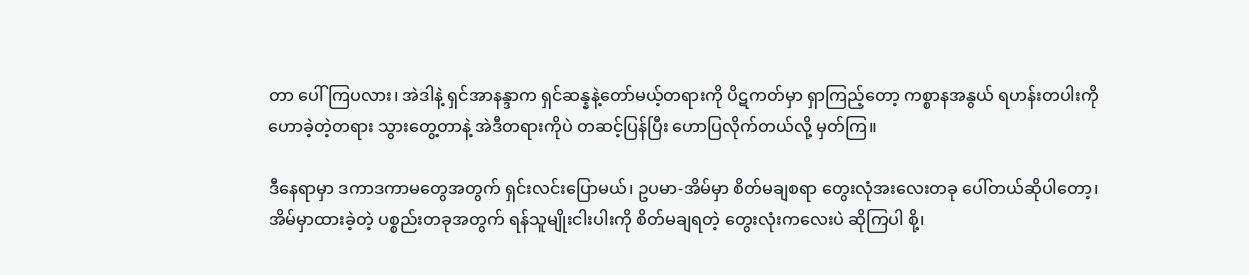တာ ပေါ်ကြပလား၊ အဲဒါနဲ့ ရှင်အာနန္ဒာက ရှင်ဆန္နနဲ့တော်မယ့်တရားကို ပိဋကတ်မှာ ရှာကြည့်တော့ ကစ္စာနအနွယ် ရဟန်းတပါးကို ဟောခဲ့တဲ့တရား သွားတွေ့တာနဲ့ အဲဒီတရားကိုပဲ တဆင့်ပြန်ပြီး ဟောပြလိုက်တယ်လို့ မှတ်ကြ။

ဒီနေရာမှာ ဒကာဒကာမတွေအတွက် ရှင်းလင်းပြောမယ်၊ ဥပမာ-အိမ်မှာ စိတ်မချစရာ တွေးလုံအးလေးတခု ပေါ်တယ်ဆိုပါတော့၊ အိမ်မှာထားခဲ့တဲ့ ပစ္စည်းတခုအတွက် ရန်သူမျိုးငါးပါးကို စိတ်မချရတဲ့ တွေးလုံးကလေးပဲ ဆိုကြပါ စို့၊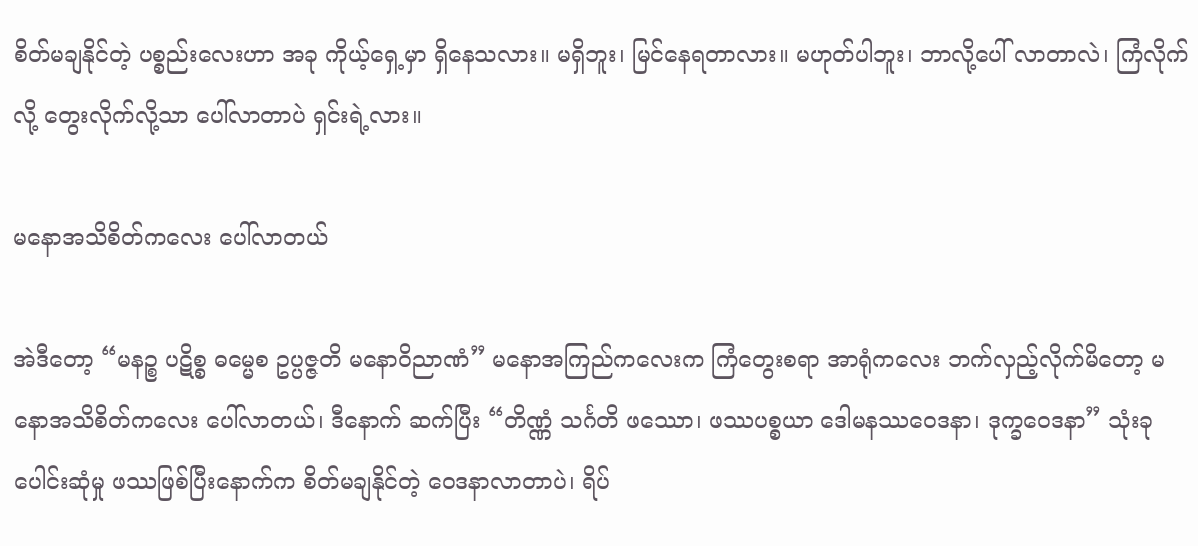စိတ်မချနိုင်တဲ့ ပစ္စည်းလေးဟာ အခု ကိုယ့်ရှေ့မှာ ရှိနေသလား။ မရှိဘူး၊ မြင်နေရတာလား။ မဟုတ်ပါဘူး၊ ဘာလို့ပေါ် လာတာလဲ၊ ကြံလိုက်လို့ တွေးလိုက်လို့သာ ပေါ်လာတာပဲ ရှင်းရဲ့လား။

မနောအသိစိတ်ကလေး ပေါ်လာတယ်

အဲဒီတော့ “မနဉ္စ ပဋိစ္စ ဓမ္မေစ ဥပ္ပဇ္ဇတိ မနောဝိညာဏံ” မနောအကြည်ကလေးက ကြံတွေးစရာ အာရုံကလေး ဘက်လှည့်လိုက်မိတော့ မနောအသိစိတ်ကလေး ပေါ်လာတယ်၊ ဒီနောက် ဆက်ပြီး “တိဏ္ဏံ သင်္ဂတိ ဖဿော၊ ဖဿပစ္စယာ ဒေါမနဿဝေဒနာ၊ ဒုက္ခဝေဒနာ” သုံးခုပေါင်းဆုံမှု ဖဿဖြစ်ပြီးနောက်က စိတ်မချနိုင်တဲ့ ဝေဒနာလာတာပဲ၊ ရိပ်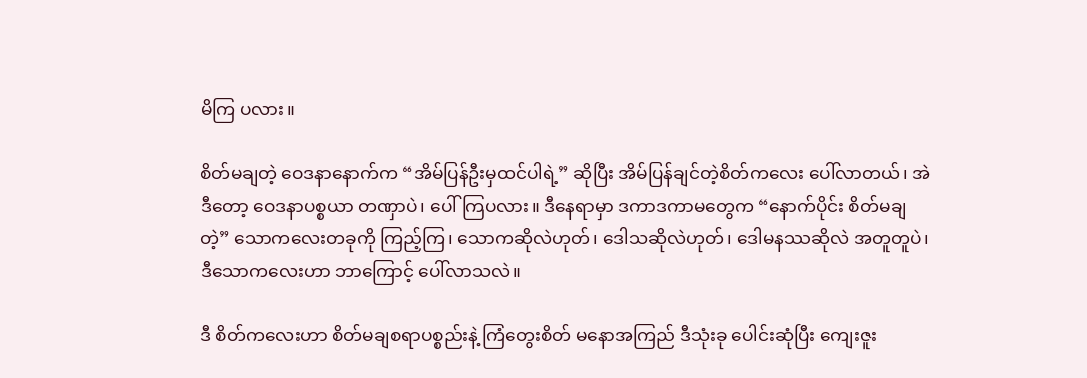မိကြ ပလား။

စိတ်မချတဲ့ ဝေဒနာနောက်က “အိမ်ပြန်ဦးမှထင်ပါရဲ့” ဆိုပြီး အိမ်ပြန်ချင်တဲ့စိတ်ကလေး ပေါ်လာတယ်၊ အဲဒီတော့ ဝေဒနာပစ္စယာ တဏှာပဲ၊ ပေါ်ကြပလား။ ဒီနေရာမှာ ဒကာဒကာမတွေက “နောက်ပိုင်း စိတ်မချတဲ့” သောကလေးတခုကို ကြည့်ကြ၊ သောကဆိုလဲဟုတ်၊ ဒေါသဆိုလဲဟုတ်၊ ဒေါမနဿဆိုလဲ အတူတူပဲ၊ ဒီသောကလေးဟာ ဘာကြောင့် ပေါ်လာသလဲ။

ဒီ စိတ်ကလေးဟာ စိတ်မချစရာပစ္စည်းနဲ့ ကြံတွေးစိတ် မနောအကြည် ဒီသုံးခု ပေါင်းဆုံပြီး ကျေးဇူး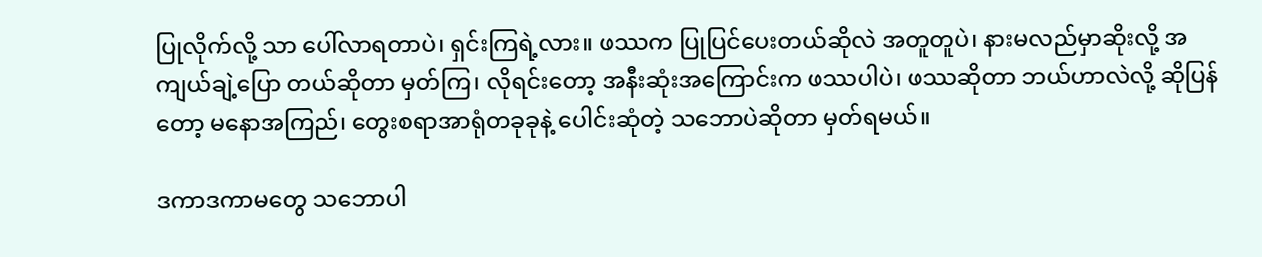ပြုလိုက်လို့ သာ ပေါ်လာရတာပဲ၊ ရှင်းကြရဲ့လား။ ဖဿက ပြုပြင်ပေးတယ်ဆိုလဲ အတူတူပဲ၊ နားမလည်မှာဆိုးလို့ အကျယ်ချဲ့ပြော တယ်ဆိုတာ မှတ်ကြ၊ လိုရင်းတော့ အနီးဆုံးအကြောင်းက ဖဿပါပဲ၊ ဖဿဆိုတာ ဘယ်ဟာလဲလို့ ဆိုပြန်တော့ မနောအကြည်၊ တွေးစရာအာရုံတခုခုနဲ့ ပေါင်းဆုံတဲ့ သဘောပဲဆိုတာ မှတ်ရမယ်။

ဒကာဒကာမတွေ သဘောပါ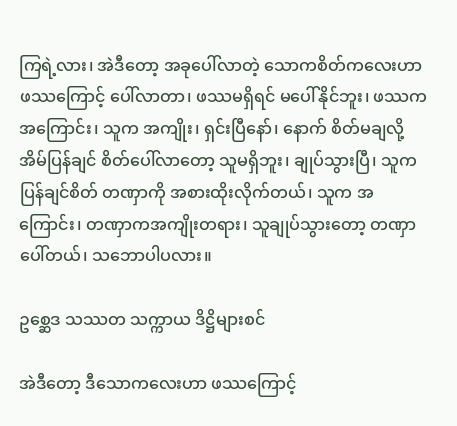ကြရဲ့လား၊ အဲဒီတော့ အခုပေါ်လာတဲ့ သောကစိတ်ကလေးဟာ ဖဿကြောင့် ပေါ်လာတာ၊ ဖဿမရှိရင် မပေါ်နိုင်ဘူး၊ ဖဿကအကြောင်း၊ သူက အကျိုး၊ ရှင်းပြီနော်၊ နောက် စိတ်မချလို့ အိမ်ပြန်ချင် စိတ်ပေါ်လာတော့ သူမရှိဘူး၊ ချုပ်သွားပြီ၊ သူက ပြန်ချင်စိတ် တဏှာကို အစားထိုးလိုက်တယ်၊ သူက အကြောင်း၊ တဏှာကအကျိုးတရား၊ သူချုပ်သွားတော့ တဏှာပေါ်တယ်၊ သဘောပါပလား။

ဥစ္ဆေဒ သဿတ သက္ကာယ ဒိဋ္ဌိများစင်

အဲဒီတော့ ဒီသောကလေးဟာ ဖဿကြောင့်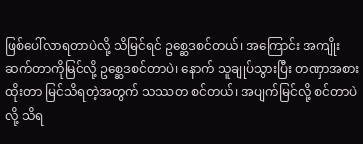ဖြစ်ပေါ်လာရတာပဲလို့ သိမြင်ရင် ဥစ္ဆေဒစင်တယ်၊ အကြောင်း အကျိုးဆက်တာကိုမြင်လို့ ဥစ္ဆေဒစင်တာပဲ၊ နောက် သူချုပ်သွားပြီး တဏှာအစားထိုးတာ မြင်သိရတဲ့အတွက် သဿတ စင်တယ်၊ အပျက်မြင်လို့ စင်တာပဲလို့ သိရ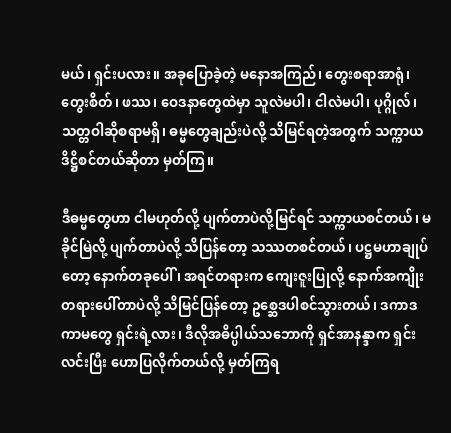မယ်၊ ရှင်းပလား။ အခုပြောခဲ့တဲ့ မနောအကြည်၊ တွေးစရာအာရုံ၊ တွေးစိတ်၊ ဖဿ၊ ဝေဒနာတွေထဲမှာ သူလဲမပါ၊ ငါလဲမပါ၊ ပုဂ္ဂိုလ်၊ သတ္တဝါဆိုစရာမရှိ၊ ဓမ္မတွေချည်းပဲလို့ သိမြင်ရတဲ့အတွက် သက္ကာယဒိဋ္ဌိစင်တယ်ဆိုတာ မှတ်ကြ။

ဒီဓမ္မတွေဟာ ငါမဟုတ်လို့ ပျက်တာပဲလို့မြင်ရင် သက္ကာယစင်တယ်၊ မခိုင်မြဲလို့ ပျက်တာပဲလို့ သိပြန်တော့ သဿတစင်တယ်၊ ပဋ္ဌမဟာချုပ်တော့ နောက်တခုပေါ်၊ အရင်တရားက ကျေးဇူးပြုလို့ နောက်အကျိုးတရားပေါ်တာပဲလို့ သိမြင်ပြန်တော့ ဥစ္ဆေဒပါစင်သွားတယ်၊ ဒကာဒကာမတွေ ရှင်းရဲ့လား၊ ဒီလိုအဓိပ္ပါယ်သဘောကို ရှင်အာနန္ဒာက ရှင်းလင်းပြီး ဟောပြလိုက်တယ်လို့ မှတ်ကြရ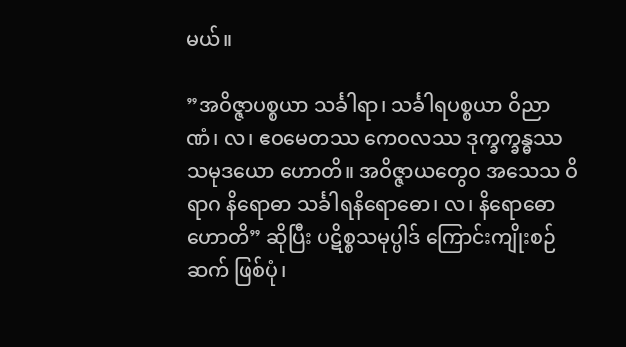မယ်။

”အဝိဇ္ဇာပစ္စယာ သင်္ခါရာ၊ သင်္ခါရပစ္စယာ ဝိညာဏံ၊ လ၊ ဧဝမေတဿ ကေဝလဿ ဒုက္ခက္ခန္ဓဿ သမုဒယော ဟောတိ။ အဝိဇ္ဇာယတွေဝ အသေသ ဝိရာဂ နိရောဓာ သင်္ခါရနိရောဓော၊ လ၊ နိရောဓော ဟောတိ” ဆိုပြီး ပဋိစ္စသမုပ္ပါဒ် ကြောင်းကျိုးစဉ်ဆက် ဖြစ်ပုံ၊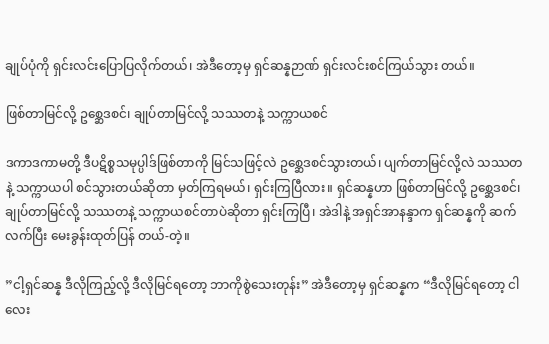ချုပ်ပုံကို ရှင်းလင်းပြောပြလိုက်တယ်၊ အဲဒီတော့မှ ရှင်ဆန္နဉာဏ် ရှင်းလင်းစင်ကြယ်သွား တယ်။

ဖြစ်တာမြင်လို့ ဥစ္ဆေဒစင်၊ ချုပ်တာမြင်လို့ သဿတနဲ့ သက္ကာယစင်

ဒကာဒကာမတို့ ဒီပဋိစ္စသမုပ္ပါဒ်ဖြစ်တာကို မြင်သဖြင့်လဲ ဥစ္ဆေဒစင်သွားတယ်၊ ပျက်တာမြင်လို့လဲ သဿတနဲ့ သက္ကာယပါ စင်သွားတယ်ဆိုတာ မှတ်ကြရမယ်၊ ရှင်းကြပြီလား။ ရှင်ဆန္နဟာ ဖြစ်တာမြင်လို့ ဥစ္ဆေဒစင်၊ ချုပ်တာမြင်လို့ သဿတနဲ့ သက္ကာယစင်တာပဲဆိုတာ ရှင်းကြပြီ၊ အဲဒါနဲ့ အရှင်အာနန္ဒာက ရှင်ဆန္နကို ဆက်လက်ပြီး မေးခွန်းထုတ်ပြန် တယ်-တဲ့။

”ငါ့ရှင်ဆန္န ဒီလိုကြည့်လို့ ဒီလိုမြင်ရတော့ ဘာကိုစွဲသေးတုန်း” အဲဒီတော့မှ ရှင်ဆန္နက “ဒီလိုမြင်ရတော့ ငါလေး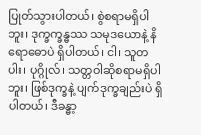ပြုတ်သွားပါတယ်၊ စွဲစရာမရှိပါဘူး၊ ဒုက္ခက္ခန္ဓဿ သမုဒယောနဲ့ နိရောဓောပဲ ရှိပါတယ်၊ ငါ၊ သူတပါး၊ ပုဂ္ဂိုလ်၊ သတ္တဝါဆိုစရာမရှိပါဘူး၊ ဖြစ်ဒုက္ခနဲ့ ပျက်ဒုက္ခချည်းပဲ ရှိပါတယ်၊ ဒီခန္ဓာ့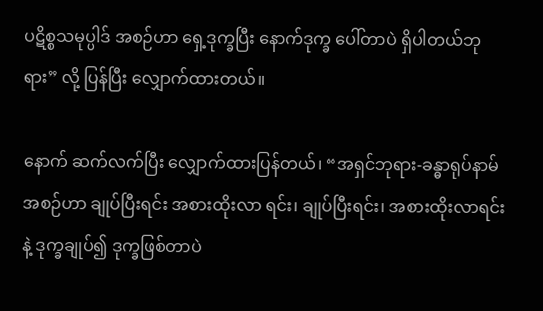ပဋိစ္စသမုပ္ပါဒ် အစဉ်ဟာ ရှေ့ဒုက္ခပြီး နောက်ဒုက္ခ ပေါ်တာပဲ ရှိပါတယ်ဘုရား” လို့ ပြန်ပြီး လျှောက်ထားတယ်။

နောက် ဆက်လက်ပြီး လျှောက်ထားပြန်တယ်၊ “အရှင်ဘုရား-ခန္ဓာရုပ်နာမ်အစဉ်ဟာ ချုပ်ပြီးရင်း အစားထိုးလာ ရင်း၊ ချုပ်ပြီးရင်း၊ အစားထိုးလာရင်းနဲ့ ဒုက္ခချုပ်၍ ဒုက္ခဖြစ်တာပဲ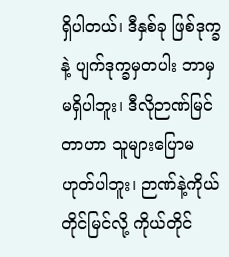ရှိပါတယ်၊ ဒီနှစ်ခု ဖြစ်ဒုက္ခနဲ့ ပျက်ဒုက္ခမှတပါး ဘာမှမရှိပါဘူး၊ ဒီလိုဉာဏ်မြင်တာဟာ သူများပြောမဟုတ်ပါဘူး၊ ဉာဏ်နဲ့ကိုယ်တိုင်မြင်လို့ ကိုယ်တိုင်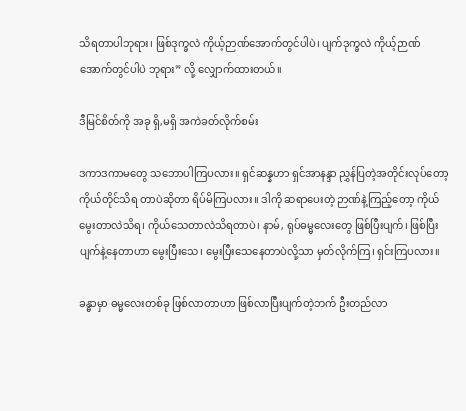သိရတာပါဘုရား၊ ဖြစ်ဒုက္ခလဲ ကိုယ့်ဉာဏ်အောက်တွင်ပါပဲ၊ ပျက်ဒုက္ခလဲ ကိုယ့်ဉာဏ်အောက်တွင်ပါပဲ ဘုရား” လို့ လျှောက်ထားတယ်။

ဒီမြင်စိတ်ကို အခု ရှိ,မရှိ အကဲခတ်လိုက်စမ်း

ဒကာဒကာမတွေ သဘောပါကြပလား။ ရှင်ဆန္နဟာ ရှင်အာနန္ဒာ ညွှန်ပြတဲ့အတိုင်းလုပ်တော့ ကိုယ်တိုင်သိရ တာပဲဆိုတာ ရိပ်မိကြပလား။ ဒါကို ဆရာပေးတဲ့ ဉာဏ်နဲ့ကြည့်တော့ ကိုယ်မွေးတာလဲသိရ၊ ကိုယ်သေတာလဲသိရတာပဲ၊ နာမ်, ရုပ်ဓမ္မလေးတွေ ဖြစ်ပြီးပျက်၊ ဖြစ်ပြီးပျက်နဲ့နေတာဟာ မွေးပြီးသေ၊ မွေးပြီးသေနေတာပဲလို့သာ မှတ်လိုက်ကြ၊ ရှင်းကြပလား။

ခန္ဓာမှာ ဓမ္မလေးတစ်ခု ဖြစ်လာတာဟာ ဖြစ်လာပြီးပျက်တဲ့ဘက် ဦးတည်လာ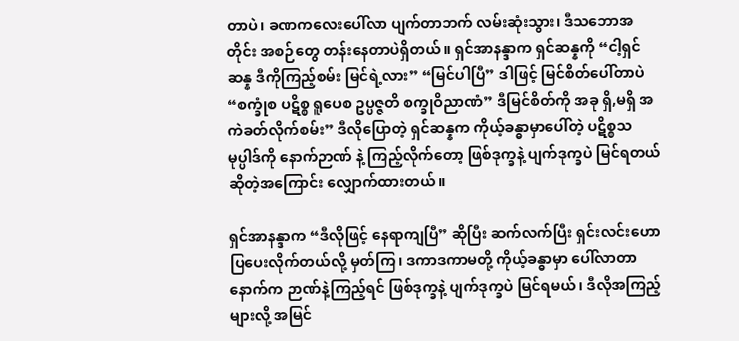တာပဲ၊ ခဏကလေးပေါ်လာ ပျက်တာဘက် လမ်းဆုံးသွား၊ ဒီသဘောအတိုင်း အစဉ်တွေ တန်းနေတာပဲရှိတယ်။ ရှင်အာနန္ဒာက ရှင်ဆန္နကို “ငါ့ရှင် ဆန္န ဒီကိုကြည့်စမ်း မြင်ရဲ့လား” “မြင်ပါပြီ” ဒါဖြင့် မြင်စိတ်ပေါ်တာပဲ “စက္ခုံစ ပဋိစ္စ ရူပေစ ဥပ္ပဇ္ဇတိ စက္ခုဝိညာဏံ” ဒီမြင်စိတ်ကို အခု ရှိ,မရှိ အကဲခတ်လိုက်စမ်း” ဒီလိုပြောတဲ့ ရှင်ဆန္နက ကိုယ့်ခန္ဓာမှာပေါ်တဲ့ ပဋိစ္စသမုပ္ပါဒ်ကို နောက်ဉာဏ် နဲ့ ကြည့်လိုက်တော့ ဖြစ်ဒုက္ခနဲ့ ပျက်ဒုက္ခပဲ မြင်ရတယ်ဆိုတဲ့အကြောင်း လျှောက်ထားတယ်။

ရှင်အာနန္ဒာက “ဒီလိုဖြင့် နေရာကျပြီ” ဆိုပြီး ဆက်လက်ပြီး ရှင်းလင်းဟောပြပေးလိုက်တယ်လို့ မှတ်ကြ၊ ဒကာဒကာမတို့ ကိုယ့်ခန္ဓာမှာ ပေါ်လာတာ နောက်က ဉာဏ်နဲ့ကြည့်ရင် ဖြစ်ဒုက္ခနဲ့ ပျက်ဒုက္ခပဲ မြင်ရမယ်၊ ဒီလိုအကြည့် များလို့ အမြင်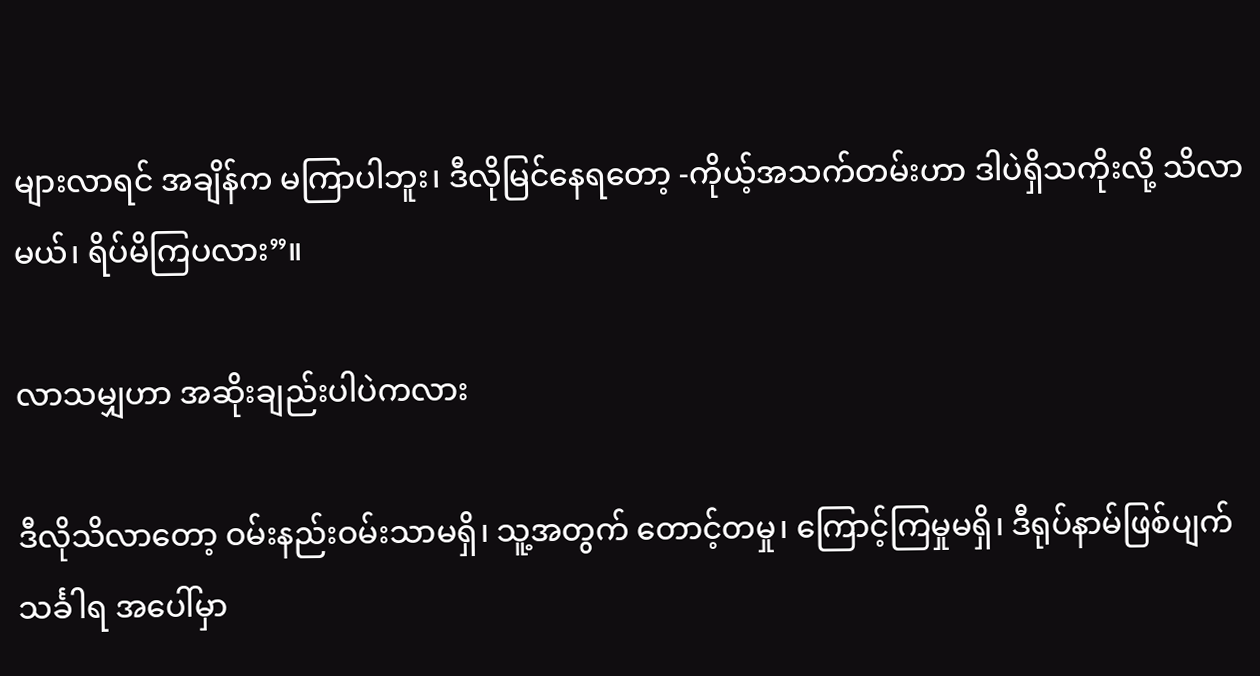များလာရင် အချိန်က မကြာပါဘူး၊ ဒီလိုမြင်နေရတော့ -ကိုယ့်အသက်တမ်းဟာ ဒါပဲရှိသကိုးလို့ သိလာမယ်၊ ရိပ်မိကြပလား”။

လာသမျှဟာ အဆိုးချည်းပါပဲကလား

ဒီလိုသိလာတော့ ဝမ်းနည်းဝမ်းသာမရှိ၊ သူ့အတွက် တောင့်တမှု၊ ကြောင့်ကြမှုမရှိ၊ ဒီရုပ်နာမ်ဖြစ်ပျက် သင်္ခါရ အပေါ်မှာ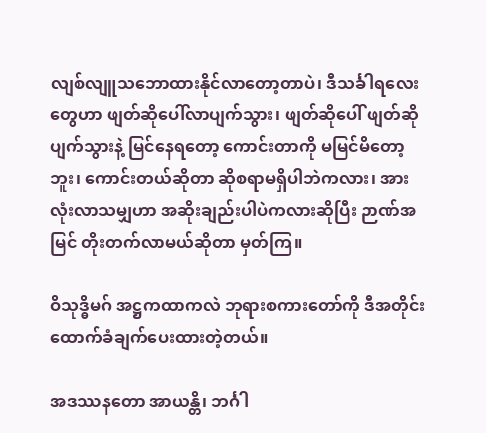လျစ်လျူသဘောထားနိုင်လာတော့တာပဲ၊ ဒီသင်္ခါရလေးတွေဟာ ဖျတ်ဆိုပေါ်လာပျက်သွား၊ ဖျတ်ဆိုပေါ် ဖျတ်ဆိုပျက်သွားနဲ့ မြင်နေရတော့ ကောင်းတာကို မမြင်မိတော့ဘူး၊ ကောင်းတယ်ဆိုတာ ဆိုစရာမရှိပါဘဲကလား၊ အားလုံးလာသမျှဟာ အဆိုးချည်းပါပဲကလားဆိုပြီး ဉာဏ်အမြင် တိုးတက်လာမယ်ဆိုတာ မှတ်ကြ။

ဝိသုဒ္ဓိမဂ် အဋ္ဌကထာကလဲ ဘုရားစကားတော်ကို ဒီအတိုင်း ထောက်ခံချက်ပေးထားတဲ့တယ်။

အဒဿနတော အာယန္တိ၊ ဘင်္ဂါ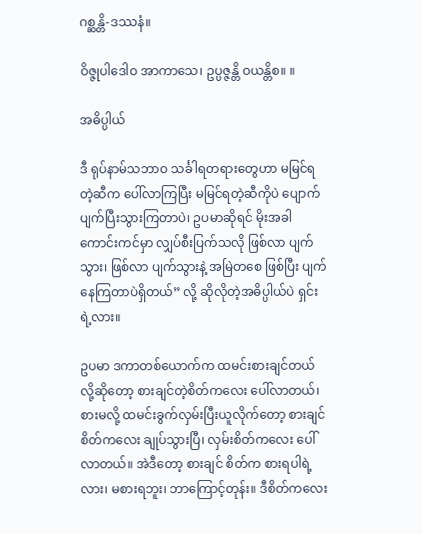ဂစ္ဆန္တိ-ဒဿနံ။

ဝိဇ္ဇုပါဒေါဝ အာကာသေ၊ ဥပ္ပဇ္ဇန္တိ ဝယန္တိစ။ ။

အဓိပ္ပါယ်

ဒီ ရုပ်နာမ်သဘာဝ သင်္ခါရတရားတွေဟာ မမြင်ရတဲ့ဆီက ပေါ်လာကြပြီး မမြင်ရတဲ့ဆီကိုပဲ ပျောက် ပျက်ပြီးသွားကြတာပဲ၊ ဥပမာဆိုရင် မိုးအခါ ကောင်းကင်မှာ လျှပ်စီးပြက်သလို ဖြစ်လာ ပျက်သွား၊ ဖြစ်လာ ပျက်သွားနဲ့ အမြဲတစေ ဖြစ်ပြီး ပျက်နေကြတာပဲရှိတယ်” လို့ ဆိုလိုတဲ့အဓိပ္ပါယ်ပဲ ရှင်းရဲ့လား။

ဥပမာ ဒကာတစ်ယောက်က ထမင်းစားချင်တယ်လို့ဆိုတော့ စားချင်တဲ့စိတ်ကလေး ပေါ်လာတယ်၊ စားမလို့ ထမင်းခွက်လှမ်းပြီးယူလိုက်တော့ စားချင်စိတ်ကလေး ချုပ်သွားပြီ၊ လှမ်းစိတ်ကလေး ပေါ်လာတယ်။ အဲဒီတော့ စားချင် စိတ်က စားရပါရဲ့လား၊ မစားရဘူး၊ ဘာကြောင့်တုန်း။ ဒီစိတ်ကလေး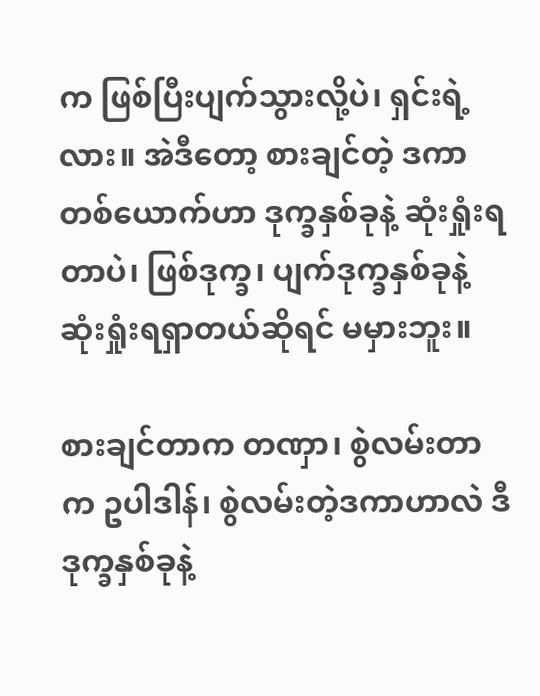က ဖြစ်ပြီးပျက်သွားလို့ပဲ၊ ရှင်းရဲ့လား။ အဲဒီတော့ စားချင်တဲ့ ဒကာတစ်ယောက်ဟာ ဒုက္ခနှစ်ခုနဲ့ ဆုံးရှုံးရတာပဲ၊ ဖြစ်ဒုက္ခ၊ ပျက်ဒုက္ခနှစ်ခုနဲ့ ဆုံးရှုံးရရှာတယ်ဆိုရင် မမှားဘူး။

စားချင်တာက တဏှာ၊ စွဲလမ်းတာက ဥပါဒါန်၊ စွဲလမ်းတဲ့ဒကာဟာလဲ ဒီဒုက္ခနှစ်ခုနဲ့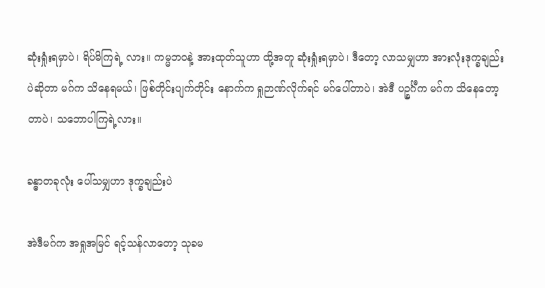ဆုံးရှုံးရမှာပဲ၊ ရိပ်မိကြရဲ့ လား။ ကမ္မဘဝနဲ့ အားထုတ်သူဟာ ထို့အတူ ဆုံးရှုံးရမှာပဲ၊ ဒီတော့ လာသမျှဟာ အားလုံးဒုက္ခချည်းပဲဆိုတာ မဂ်က သိနေရမယ်၊ ဖြစ်တိုင်းပျက်တိုင်း နောက်က ရှုဉာဏ်လိုက်ရင် မဂ်ပေါ်တာပဲ၊ အဲဒီ ပဉ္စင်္ဂီက မဂ်က သိနေတော့တာပဲ၊ သဘောပါကြရဲ့လား။

ခန္ဓာတခုလုံး ပေါ်သမျှဟာ ဒုက္ခချည်းပဲ

အဲဒီမဂ်က အရှုအမြင် ရင့်သန်လာတော့ သုခမ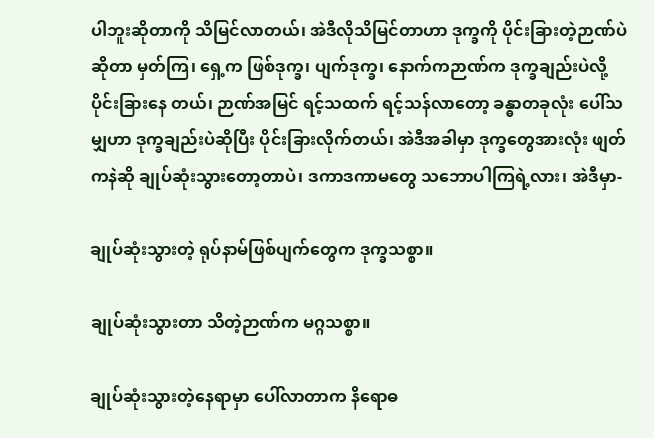ပါဘူးဆိုတာကို သိမြင်လာတယ်၊ အဲဒီလိုသိမြင်တာဟာ ဒုက္ခကို ပိုင်းခြားတဲ့ဉာဏ်ပဲဆိုတာ မှတ်ကြ၊ ရှေ့က ဖြစ်ဒုက္ခ၊ ပျက်ဒုက္ခ၊ နောက်ကဉာဏ်က ဒုက္ခချည်းပဲလို့ ပိုင်းခြားနေ တယ်၊ ဉာဏ်အမြင် ရင့်သထက် ရင့်သန်လာတော့ ခန္ဓာတခုလုံး ပေါ်သမျှဟာ ဒုက္ခချည်းပဲဆိုပြီး ပိုင်းခြားလိုက်တယ်၊ အဲဒီအခါမှာ ဒုက္ခတွေအားလုံး ဖျတ်ကနဲဆို ချုပ်ဆုံးသွားတော့တာပဲ၊ ဒကာဒကာမတွေ သဘောပါကြရဲ့လား၊ အဲဒီမှာ-

ချုပ်ဆုံးသွားတဲ့ ရုပ်နာမ်ဖြစ်ပျက်တွေက ဒုက္ခသစ္စာ။

ချုပ်ဆုံးသွားတာ သိတဲ့ဉာဏ်က မဂ္ဂသစ္စာ။

ချုပ်ဆုံးသွားတဲ့နေရာမှာ ပေါ်လာတာက နိရောဓ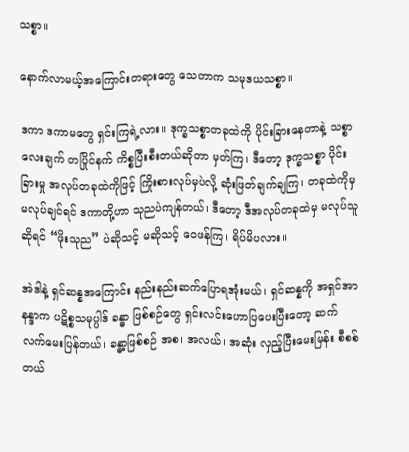သစ္စာ။

နောက်လာမယ့်အကြောင်းတရားတွေ သေတာက သမုဒယသစ္စာ။

ဒကာ ဒကာမတွေ ရှင်းကြရဲ့လား။ ဒုက္ခသစ္စာတခုထဲကို ပိုင်းခြားနေတာနဲ့ သစ္စာလေးချက် တပြိုင်နက် ကိစ္စပြီးစီးတယ်ဆိုတာ မှတ်ကြ၊ ဒီတော့ ဒုက္ခသစ္စာ ပိုင်းခြားမှု အလုပ်တခုထဲကိုဖြင့် ကြိုးစားလုပ်မှပဲလို့ ဆုံးဖြတ်ချက်ချကြ၊ တခုထဲကိုမှမလုပ်ချင်ရင် ဒကာတို့ဟာ သုညပဲကျန်တယ်၊ ဒီတော့ ဒီအလုပ်တခုထဲမှ မလုပ်သူဆိုရင် “ဖိုးသုည” ပဲဆိုသင့် မဆိုသင့် ဝေဖန်ကြ၊ ရိပ်မိပလား။

အဲဒါနဲ့ ရှင်ဆန္နအကြောင်း နည်းနည်းဆက်ပြောရအုံးမယ်၊ ရှင်ဆန္နကို အရှင်အာနန္ဒာက ပဋိစ္စသမုပ္ပါဒ် ခန္ဓာ ဖြစ်စဉ်တွေ ရှင်းလင်းဟောပြပေးပြီးတော့ ဆက်လက်မေးပြန်တယ်၊ ခန္ဓာ့ဖြစ်စဉ် အစ၊ အလယ်၊ အဆုံး လှည့်ပြီးမေးမြန်း စီစစ်တယ်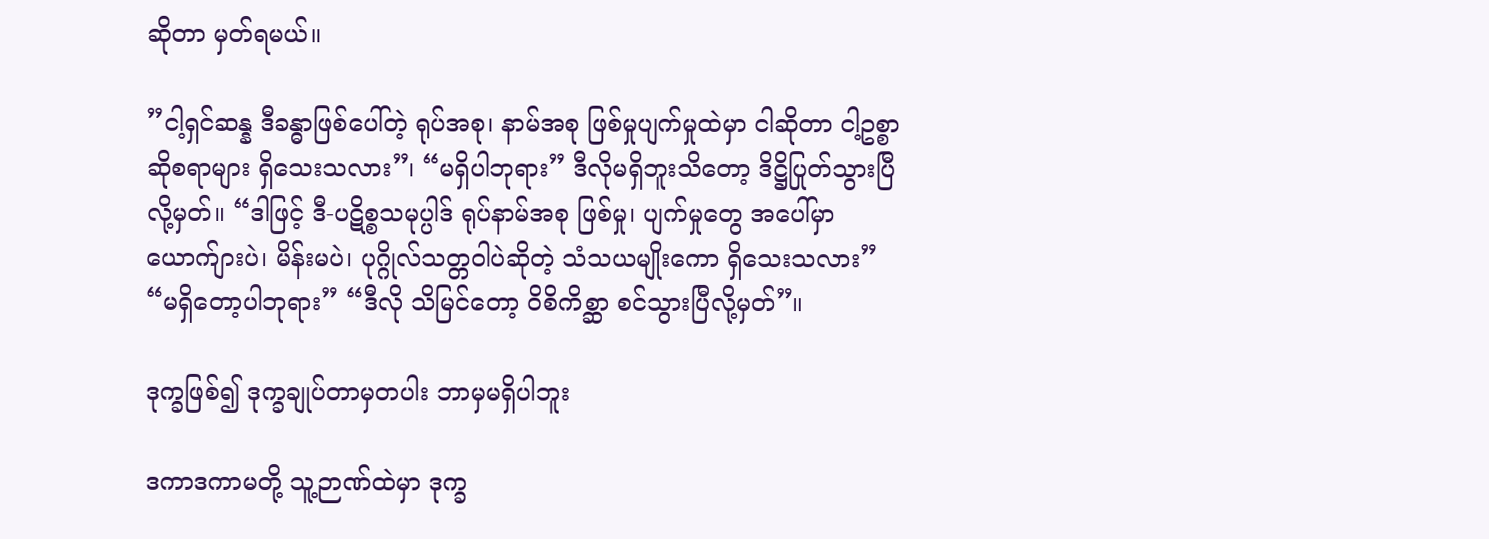ဆိုတာ မှတ်ရမယ်။

”ငါ့ရှင်ဆန္န ဒီခန္ဓာဖြစ်ပေါ်တဲ့ ရုပ်အစု၊ နာမ်အစု ဖြစ်မှုပျက်မှုထဲမှာ ငါဆိုတာ ငါ့ဥစ္စာဆိုစရာများ ရှိသေးသလား”၊ “မရှိပါဘုရား” ဒီလိုမရှိဘူးသိတော့ ဒိဋ္ဌိပြုတ်သွားပြီလို့မှတ်။ “ဒါဖြင့် ဒီ-ပဋိစ္စသမုပ္ပါဒ် ရုပ်နာမ်အစု ဖြစ်မှု၊ ပျက်မှုတွေ အပေါ်မှာ ယောက်ျားပဲ၊ မိန်းမပဲ၊ ပုဂ္ဂိုလ်သတ္တဝါပဲဆိုတဲ့ သံသယမျိုးကော ရှိသေးသလား” “မရှိတော့ပါဘုရား” “ဒီလို သိမြင်တော့ ဝိစိကိစ္ဆာ စင်သွားပြီလို့မှတ်”။

ဒုက္ခဖြစ်၍ ဒုက္ခချုပ်တာမှတပါး ဘာမှမရှိပါဘူး

ဒကာဒကာမတို့ သူ့ဉာဏ်ထဲမှာ ဒုက္ခ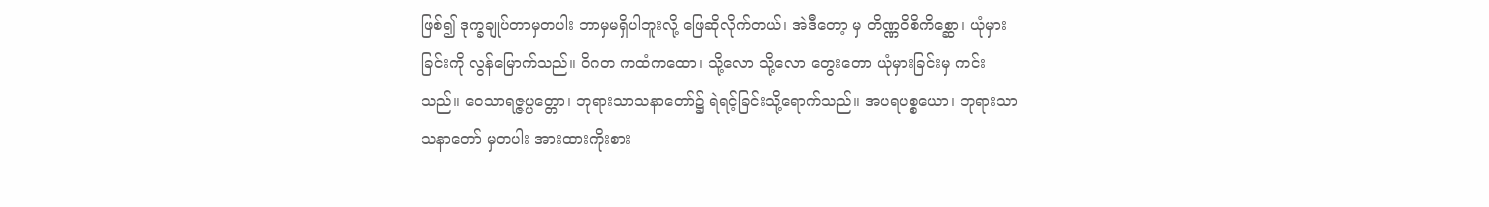ဖြစ်၍ ဒုက္ခချုပ်တာမှတပါး ဘာမှမရှိပါဘူးလို့ ဖြေဆိုလိုက်တယ်၊ အဲဒီတော့ မှ တိဏ္ဏဝိစိကိစ္ဆော၊ ယုံမှားခြင်းကို လွန်မြောက်သည်။ ဝိဂတ ကထံကထော၊ သို့လော သို့လော တွေးတော ယုံမှားခြင်းမှ ကင်းသည်။ ဝေသာရဇ္ဇပ္ပတ္တော၊ ဘုရားသာသနာတော်၌ ရဲရင့်ခြင်းသို့ရောက်သည်။ အပရပစ္စယော၊ ဘုရားသာသနာတော် မှတပါး အားထားကိုးစား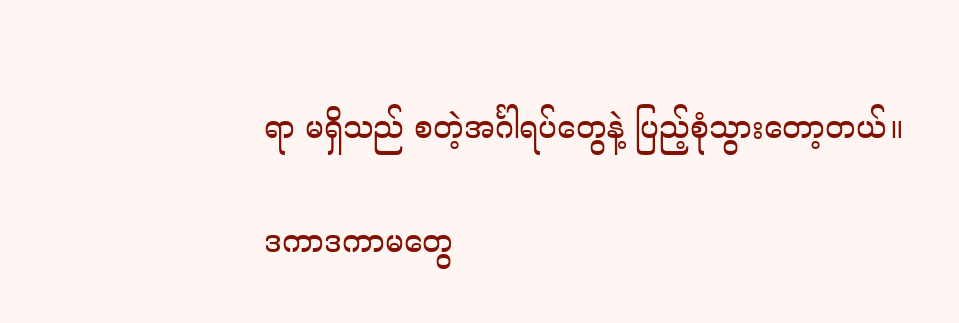ရာ မရှိသည် စတဲ့အင်္ဂါရပ်တွေနဲ့ ပြည့်စုံသွားတော့တယ်။

ဒကာဒကာမတွေ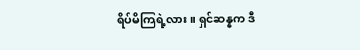ရိပ်မိကြရဲ့လား။ ရှင်ဆန္နက ဒီ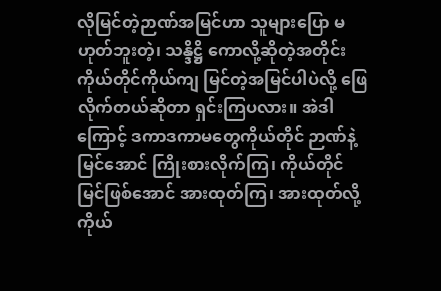လိုမြင်တဲ့ဉာဏ်အမြင်ဟာ သူများပြော မဟုတ်ဘူးတဲ့၊ သန္ဒိဋ္ဌိ ကောလို့ဆိုတဲ့အတိုင်း ကိုယ်တိုင်ကိုယ်ကျ မြင်တဲ့အမြင်ပါပဲလို့ ဖြေလိုက်တယ်ဆိုတာ ရှင်းကြပလား။ အဲဒါကြောင့် ဒကာဒကာမတွေကိုယ်တိုင် ဉာဏ်နဲ့မြင်အောင် ကြိုးစားလိုက်ကြ၊ ကိုယ်တိုင်မြင်ဖြစ်အောင် အားထုတ်ကြ၊ အားထုတ်လို့ ကိုယ်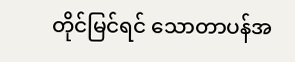တိုင်မြင်ရင် သောတာပန်အ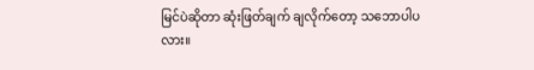မြင်ပဲဆိုတာ ဆုံးဖြတ်ချက် ချလိုက်တော့ သဘောပါပလား။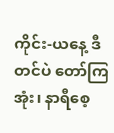ကိုင်း-ယနေ့ ဒီတင်ပဲ တော်ကြအုံး၊ နာရီစေ့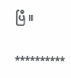ပြီ။

**********